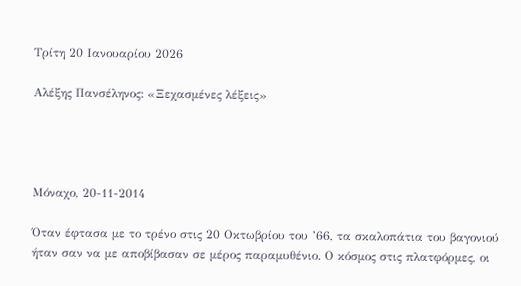Τρίτη 20 Ιανουαρίου 2026

Αλέξης Πανσέληνος: «Ξεχασμένες λέξεις»




Μόναχο, 20-11-2014

Όταν έφτασα με το τρένο στις 20 Οκτωβρίου του ’66, τα σκαλοπάτια του βαγονιού ήταν σαν να με αποβίβασαν σε μέρος παραμυθένιο. Ο κόσμος στις πλατφόρμες, οι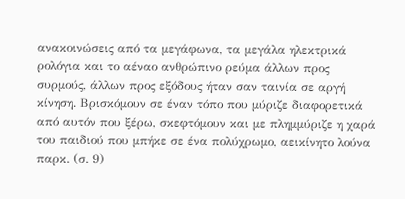ανακοινώσεις από τα μεγάφωνα, τα μεγάλα ηλεκτρικά ρολόγια και το αέναο ανθρώπινο ρεύμα άλλων προς συρμούς, άλλων προς εξόδους ήταν σαν ταινία σε αργή κίνηση. Βρισκόμουν σε έναν τόπο που μύριζε διαφορετικά από αυτόν που ξέρω, σκεφτόμουν και με πλημμύριζε η χαρά του παιδιού που μπήκε σε ένα πολύχρωμο, αεικίνητο λούνα παρκ. (σ. 9)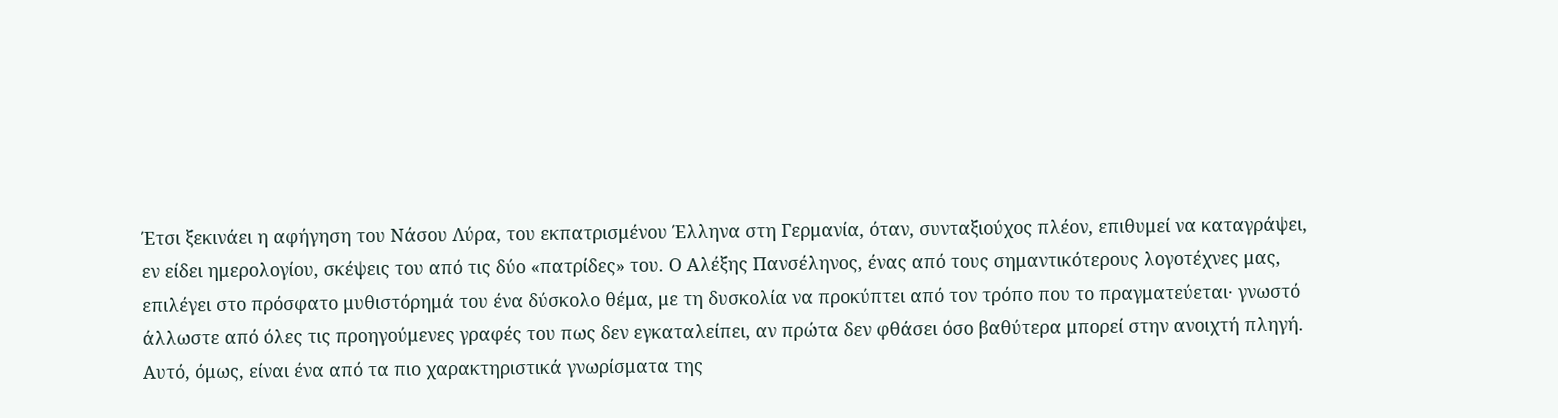Έτσι ξεκινάει η αφήγηση του Νάσου Λύρα, του εκπατρισμένου Έλληνα στη Γερμανία, όταν, συνταξιούχος πλέον, επιθυμεί να καταγράψει, εν είδει ημερολογίου, σκέψεις του από τις δύο «πατρίδες» του. Ο Αλέξης Πανσέληνος, ένας από τους σημαντικότερους λογοτέχνες μας, επιλέγει στο πρόσφατο μυθιστόρημά του ένα δύσκολο θέμα, με τη δυσκολία να προκύπτει από τον τρόπο που το πραγματεύεται· γνωστό άλλωστε από όλες τις προηγούμενες γραφές του πως δεν εγκαταλείπει, αν πρώτα δεν φθάσει όσο βαθύτερα μπορεί στην ανοιχτή πληγή. Αυτό, όμως, είναι ένα από τα πιο χαρακτηριστικά γνωρίσματα της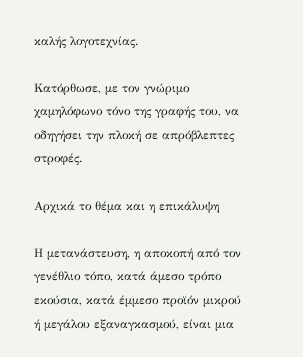καλής λογοτεχνίας.

Κατόρθωσε, με τον γνώριμο χαμηλόφωνο τόνο της γραφής του, να οδηγήσει την πλοκή σε απρόβλεπτες στροφές.

Αρχικά το θέμα και η επικάλυψη

Η μετανάστευση, η αποκοπή από τον γενέθλιο τόπο, κατά άμεσο τρόπο εκούσια, κατά έμμεσο προϊόν μικρού ή μεγάλου εξαναγκασμού, είναι μια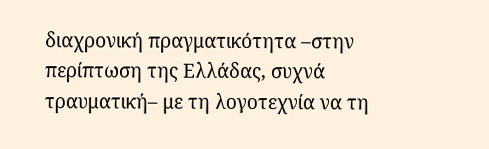διαχρονική πραγματικότητα –στην περίπτωση της Ελλάδας, συχνά τραυματική– με τη λογοτεχνία να τη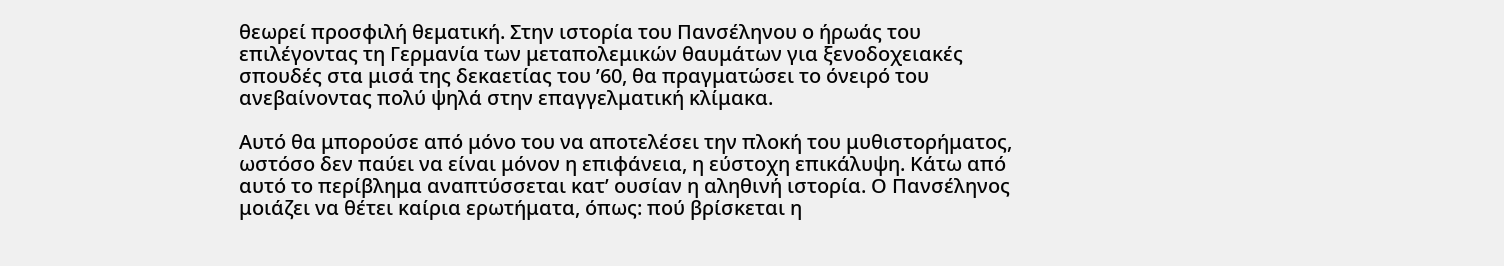θεωρεί προσφιλή θεματική. Στην ιστορία του Πανσέληνου ο ήρωάς του επιλέγοντας τη Γερμανία των μεταπολεμικών θαυμάτων για ξενοδοχειακές σπουδές στα μισά της δεκαετίας του ’60, θα πραγματώσει το όνειρό του ανεβαίνοντας πολύ ψηλά στην επαγγελματική κλίμακα.

Αυτό θα μπορούσε από μόνο του να αποτελέσει την πλοκή του μυθιστορήματος, ωστόσο δεν παύει να είναι μόνον η επιφάνεια, η εύστοχη επικάλυψη. Κάτω από αυτό το περίβλημα αναπτύσσεται κατ’ ουσίαν η αληθινή ιστορία. Ο Πανσέληνος μοιάζει να θέτει καίρια ερωτήματα, όπως: πού βρίσκεται η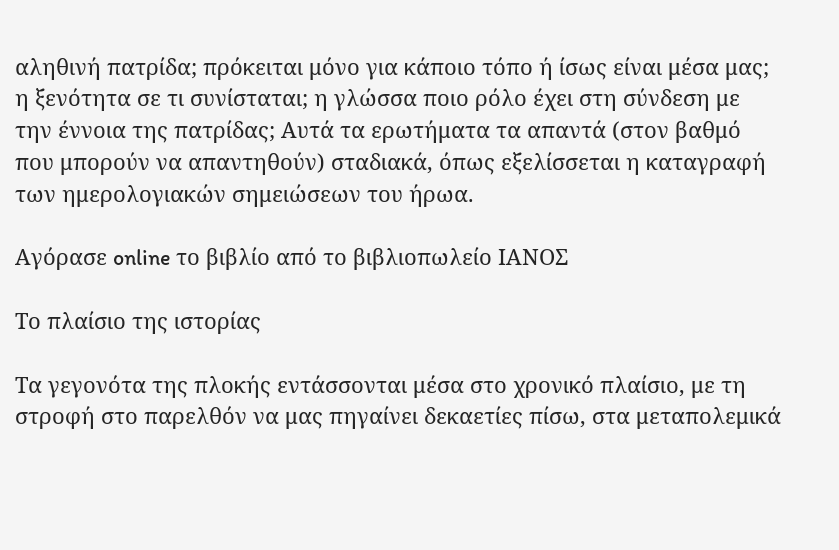αληθινή πατρίδα; πρόκειται μόνο για κάποιο τόπο ή ίσως είναι μέσα μας; η ξενότητα σε τι συνίσταται; η γλώσσα ποιο ρόλο έχει στη σύνδεση με την έννοια της πατρίδας; Αυτά τα ερωτήματα τα απαντά (στον βαθμό που μπορούν να απαντηθούν) σταδιακά, όπως εξελίσσεται η καταγραφή των ημερολογιακών σημειώσεων του ήρωα.

Αγόρασε online το βιβλίο από το βιβλιοπωλείο ΙΑΝΟΣ

Το πλαίσιο της ιστορίας

Τα γεγονότα της πλοκής εντάσσονται μέσα στο χρονικό πλαίσιο, με τη στροφή στο παρελθόν να μας πηγαίνει δεκαετίες πίσω, στα μεταπολεμικά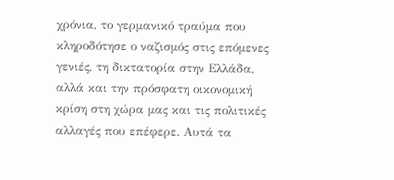χρόνια, το γερμανικό τραύμα που κληροδότησε ο ναζισμός στις επόμενες γενιές, τη δικτατορία στην Ελλάδα, αλλά και την πρόσφατη οικονομική κρίση στη χώρα μας και τις πολιτικές αλλαγές που επέφερε. Αυτά τα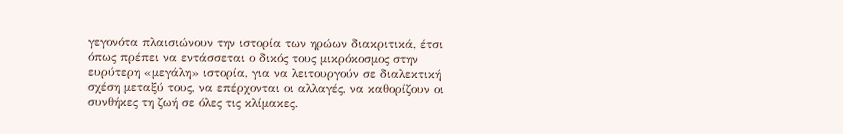γεγονότα πλαισιώνουν την ιστορία των ηρώων διακριτικά, έτσι όπως πρέπει να εντάσσεται ο δικός τους μικρόκοσμος στην ευρύτερη «μεγάλη» ιστορία, για να λειτουργούν σε διαλεκτική σχέση μεταξύ τους, να επέρχονται οι αλλαγές, να καθορίζουν οι συνθήκες τη ζωή σε όλες τις κλίμακες.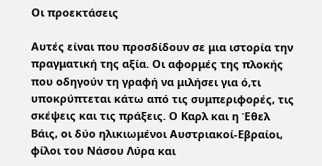Οι προεκτάσεις

Αυτές είναι που προσδίδουν σε μια ιστορία την πραγματική της αξία. Οι αφορμές της πλοκής που οδηγούν τη γραφή να μιλήσει για ό,τι υποκρύπτεται κάτω από τις συμπεριφορές, τις σκέψεις και τις πράξεις. Ο Καρλ και η Έθελ Βάις, οι δύο ηλικιωμένοι Αυστριακοί-Εβραίοι, φίλοι του Νάσου Λύρα και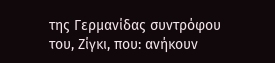της Γερμανίδας συντρόφου του, Ζίγκι, που: ανήκουν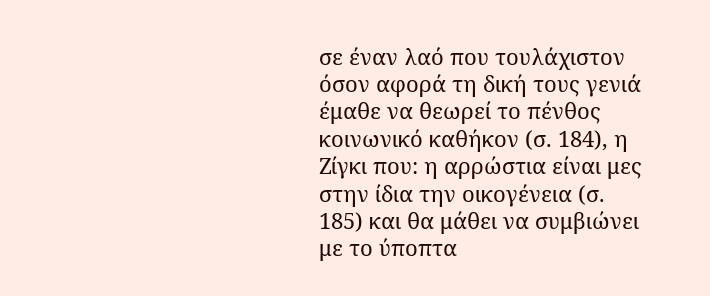σε έναν λαό που τουλάχιστον όσον αφορά τη δική τους γενιά έμαθε να θεωρεί το πένθος κοινωνικό καθήκον (σ. 184), η Ζίγκι που: η αρρώστια είναι μες στην ίδια την οικογένεια (σ. 185) και θα μάθει να συμβιώνει με το ύποπτα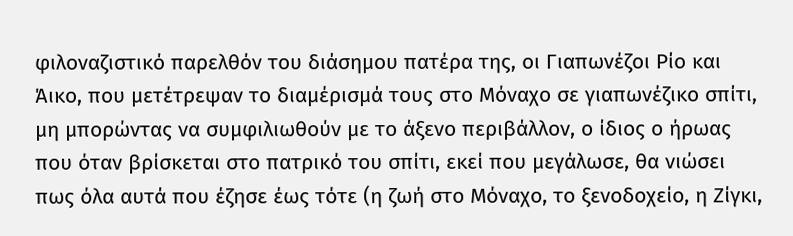φιλοναζιστικό παρελθόν του διάσημου πατέρα της, οι Γιαπωνέζοι Ρίο και Άικο, που μετέτρεψαν το διαμέρισμά τους στο Μόναχο σε γιαπωνέζικο σπίτι, μη μπορώντας να συμφιλιωθούν με το άξενο περιβάλλον, ο ίδιος ο ήρωας που όταν βρίσκεται στο πατρικό του σπίτι, εκεί που μεγάλωσε, θα νιώσει πως όλα αυτά που έζησε έως τότε (η ζωή στο Μόναχο, το ξενοδοχείο, η Ζίγκι,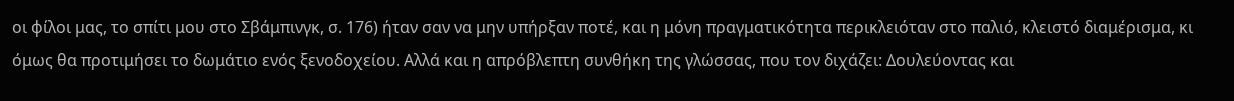οι φίλοι μας, το σπίτι μου στο Σβάμπινγκ, σ. 176) ήταν σαν να μην υπήρξαν ποτέ, και η μόνη πραγματικότητα περικλειόταν στο παλιό, κλειστό διαμέρισμα, κι όμως θα προτιμήσει το δωμάτιο ενός ξενοδοχείου. Αλλά και η απρόβλεπτη συνθήκη της γλώσσας, που τον διχάζει: Δουλεύοντας και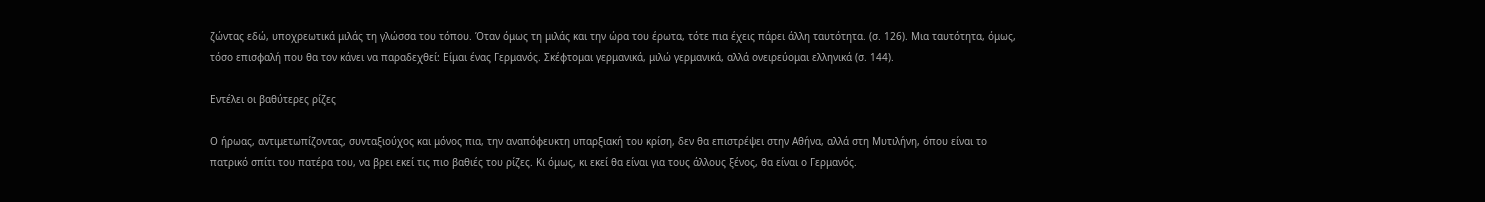ζώντας εδώ, υποχρεωτικά μιλάς τη γλώσσα του τόπου. Όταν όμως τη μιλάς και την ώρα του έρωτα, τότε πια έχεις πάρει άλλη ταυτότητα. (σ. 126). Μια ταυτότητα, όμως, τόσο επισφαλή που θα τον κάνει να παραδεχθεί: Είμαι ένας Γερμανός. Σκέφτομαι γερμανικά, μιλώ γερμανικά, αλλά ονειρεύομαι ελληνικά (σ. 144).

Εντέλει οι βαθύτερες ρίζες

Ο ήρωας, αντιμετωπίζοντας, συνταξιούχος και μόνος πια, την αναπόφευκτη υπαρξιακή του κρίση, δεν θα επιστρέψει στην Αθήνα, αλλά στη Μυτιλήνη, όπου είναι το πατρικό σπίτι του πατέρα του, να βρει εκεί τις πιο βαθιές του ρίζες. Κι όμως, κι εκεί θα είναι για τους άλλους ξένος, θα είναι ο Γερμανός.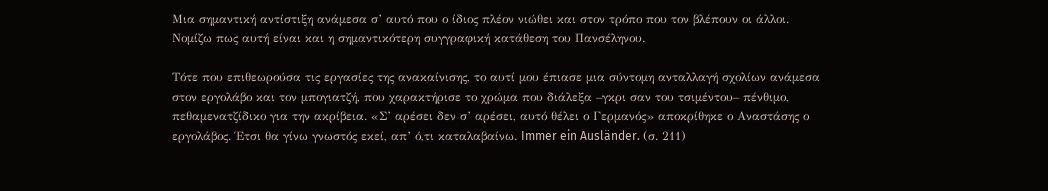Μια σημαντική αντίστιξη ανάμεσα σ’ αυτό που ο ίδιος πλέον νιώθει και στον τρόπο που τον βλέπουν οι άλλοι. Νομίζω πως αυτή είναι και η σημαντικότερη συγγραφική κατάθεση του Πανσέληνου.

Τότε που επιθεωρούσα τις εργασίες της ανακαίνισης, το αυτί μου έπιασε μια σύντομη ανταλλαγή σχολίων ανάμεσα στον εργολάβο και τον μπογιατζή, που χαρακτήρισε το χρώμα που διάλεξα –γκρι σαν του τσιμέντου– πένθιμο, πεθαμενατζίδικο για την ακρίβεια. «Σ’ αρέσει δεν σ’ αρέσει, αυτό θέλει ο Γερμανός» αποκρίθηκε ο Αναστάσης ο εργολάβος. Έτσι θα γίνω γνωστός εκεί, απ’ ό,τι καταλαβαίνω. Immer ein Ausländer. (σ. 211)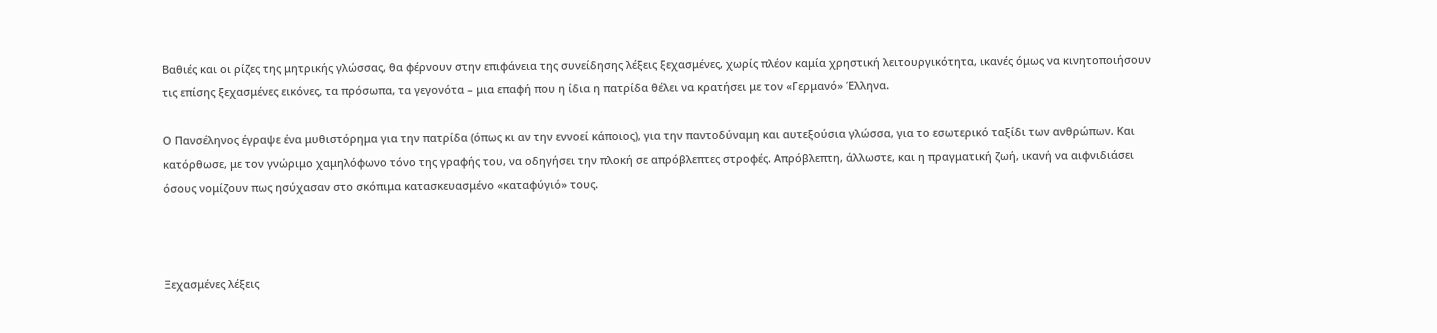Βαθιές και οι ρίζες της μητρικής γλώσσας, θα φέρνουν στην επιφάνεια της συνείδησης λέξεις ξεχασμένες, χωρίς πλέον καμία χρηστική λειτουργικότητα, ικανές όμως να κινητοποιήσουν τις επίσης ξεχασμένες εικόνες, τα πρόσωπα, τα γεγονότα – μια επαφή που η ίδια η πατρίδα θέλει να κρατήσει με τον «Γερμανό» Έλληνα.

Ο Πανσέληνος έγραψε ένα μυθιστόρημα για την πατρίδα (όπως κι αν την εννοεί κάποιος), για την παντοδύναμη και αυτεξούσια γλώσσα, για το εσωτερικό ταξίδι των ανθρώπων. Και κατόρθωσε, με τον γνώριμο χαμηλόφωνο τόνο της γραφής του, να οδηγήσει την πλοκή σε απρόβλεπτες στροφές. Απρόβλεπτη, άλλωστε, και η πραγματική ζωή, ικανή να αιφνιδιάσει όσους νομίζουν πως ησύχασαν στο σκόπιμα κατασκευασμένο «καταφύγιό» τους.



Ξεχασμένες λέξεις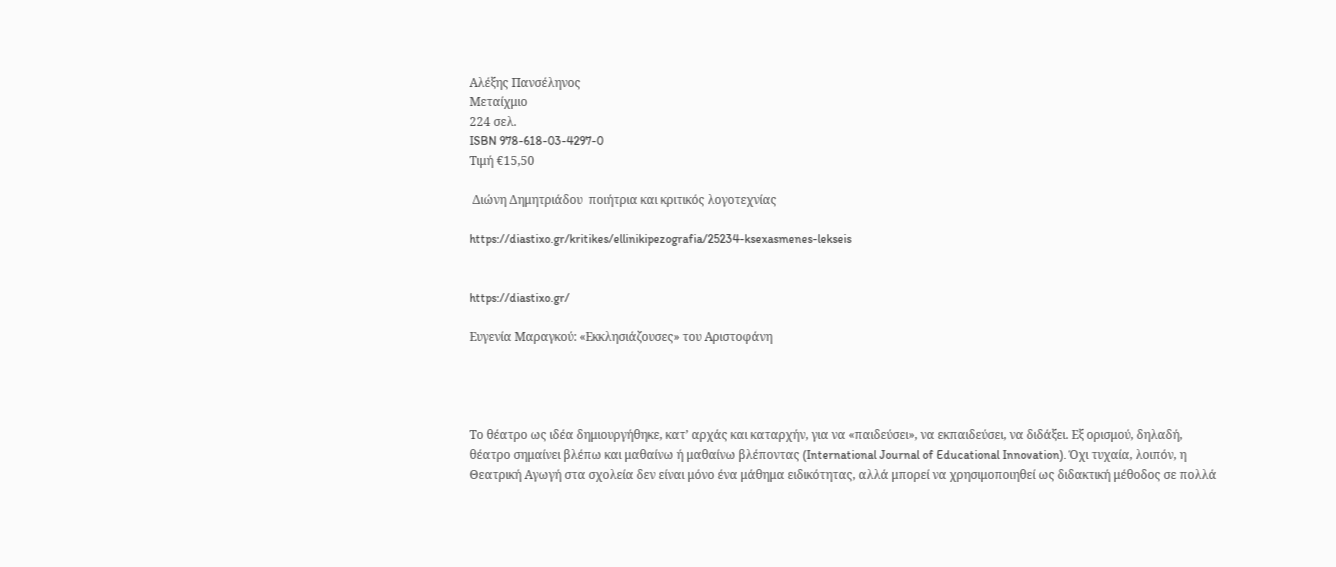Αλέξης Πανσέληνος
Μεταίχμιο
224 σελ.
ISBN 978-618-03-4297-0
Τιμή €15,50

 Διώνη Δημητριάδου  ποιήτρια και κριτικός λογοτεχνίας

https://diastixo.gr/kritikes/ellinikipezografia/25234-ksexasmenes-lekseis


https://diastixo.gr/

Ευγενία Μαραγκού: «Εκκλησιάζουσες» του Αριστοφάνη




Το θέατρο ως ιδέα δημιουργήθηκε, κατ’ αρχάς και καταρχήν, για να «παιδεύσει», να εκπαιδεύσει, να διδάξει. Εξ ορισμού, δηλαδή, θέατρο σημαίνει βλέπω και μαθαίνω ή μαθαίνω βλέποντας (International Journal of Educational Innovation). Όχι τυχαία, λοιπόν, η Θεατρική Αγωγή στα σχολεία δεν είναι μόνο ένα μάθημα ειδικότητας, αλλά μπορεί να χρησιμοποιηθεί ως διδακτική μέθοδος σε πολλά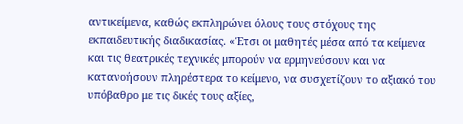αντικείμενα, καθώς εκπληρώνει όλους τους στόχους της εκπαιδευτικής διαδικασίας. «Έτσι οι μαθητές μέσα από τα κείμενα και τις θεατρικές τεχνικές μπορούν να ερμηνεύσουν και να κατανοήσουν πληρέστερα το κείμενο, να συσχετίζουν το αξιακό του υπόβαθρο με τις δικές τους αξίες,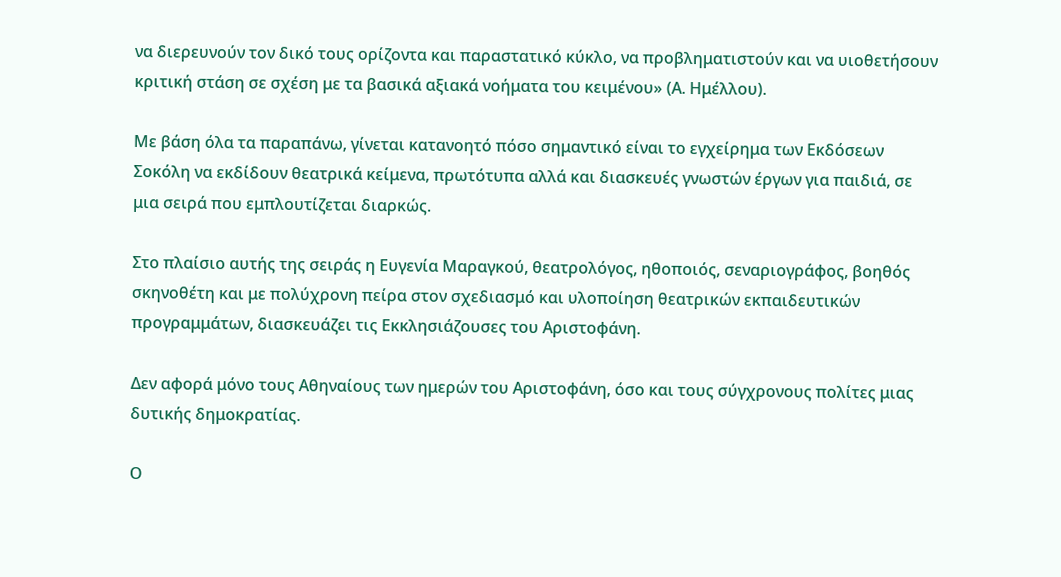να διερευνούν τον δικό τους ορίζοντα και παραστατικό κύκλο, να προβληματιστούν και να υιοθετήσουν κριτική στάση σε σχέση με τα βασικά αξιακά νοήματα του κειμένου» (Α. Ημέλλου).

Με βάση όλα τα παραπάνω, γίνεται κατανοητό πόσο σημαντικό είναι το εγχείρημα των Εκδόσεων Σοκόλη να εκδίδουν θεατρικά κείμενα, πρωτότυπα αλλά και διασκευές γνωστών έργων για παιδιά, σε μια σειρά που εμπλουτίζεται διαρκώς.

Στο πλαίσιο αυτής της σειράς η Ευγενία Μαραγκού, θεατρολόγος, ηθοποιός, σεναριογράφος, βοηθός σκηνοθέτη και με πολύχρονη πείρα στον σχεδιασμό και υλοποίηση θεατρικών εκπαιδευτικών προγραμμάτων, διασκευάζει τις Εκκλησιάζουσες του Αριστοφάνη.

Δεν αφορά μόνο τους Αθηναίους των ημερών του Αριστοφάνη, όσο και τους σύγχρονους πολίτες μιας δυτικής δημοκρατίας.

Ο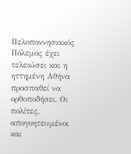Πελοποννησιακός Πόλεμος έχει τελειώσει και η ηττημένη Αθήνα προσπαθεί να ορθοποδήσει. Οι πολίτες, απογοητευμένοι και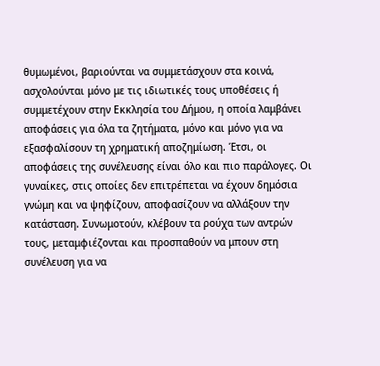θυμωμένοι, βαριούνται να συμμετάσχουν στα κοινά, ασχολούνται μόνο με τις ιδιωτικές τους υποθέσεις ή συμμετέχουν στην Εκκλησία του Δήμου, η οποία λαμβάνει αποφάσεις για όλα τα ζητήματα, μόνο και μόνο για να εξασφαλίσουν τη χρηματική αποζημίωση. Έτσι, οι αποφάσεις της συνέλευσης είναι όλο και πιο παράλογες. Οι γυναίκες, στις οποίες δεν επιτρέπεται να έχουν δημόσια γνώμη και να ψηφίζουν, αποφασίζουν να αλλάξουν την κατάσταση. Συνωμοτούν, κλέβουν τα ρούχα των αντρών τους, μεταμφιέζονται και προσπαθούν να μπουν στη συνέλευση για να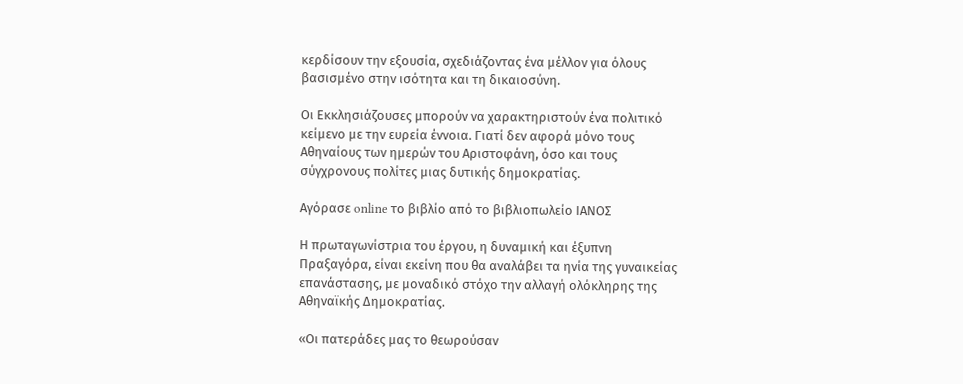κερδίσουν την εξουσία, σχεδιάζοντας ένα μέλλον για όλους βασισμένο στην ισότητα και τη δικαιοσύνη.

Οι Εκκλησιάζουσες μπορούν να χαρακτηριστούν ένα πολιτικό κείμενο με την ευρεία έννοια. Γιατί δεν αφορά μόνο τους Αθηναίους των ημερών του Αριστοφάνη, όσο και τους σύγχρονους πολίτες μιας δυτικής δημοκρατίας.

Αγόρασε online το βιβλίο από το βιβλιοπωλείο ΙΑΝΟΣ

Η πρωταγωνίστρια του έργου, η δυναμική και έξυπνη Πραξαγόρα, είναι εκείνη που θα αναλάβει τα ηνία της γυναικείας επανάστασης, με μοναδικό στόχο την αλλαγή ολόκληρης της Αθηναϊκής Δημοκρατίας.

«Οι πατεράδες μας το θεωρούσαν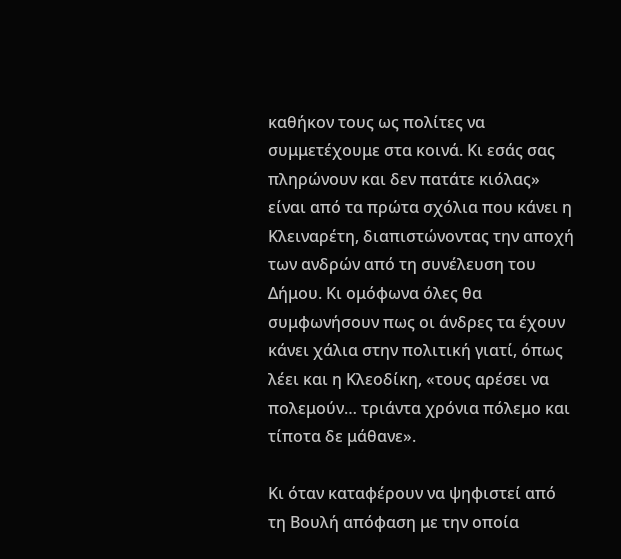καθήκον τους ως πολίτες να συμμετέχουμε στα κοινά. Κι εσάς σας πληρώνουν και δεν πατάτε κιόλας» είναι από τα πρώτα σχόλια που κάνει η Κλειναρέτη, διαπιστώνοντας την αποχή των ανδρών από τη συνέλευση του Δήμου. Κι ομόφωνα όλες θα συμφωνήσουν πως οι άνδρες τα έχουν κάνει χάλια στην πολιτική γιατί, όπως λέει και η Κλεοδίκη, «τους αρέσει να πολεμούν… τριάντα χρόνια πόλεμο και τίποτα δε μάθανε».

Κι όταν καταφέρουν να ψηφιστεί από τη Βουλή απόφαση με την οποία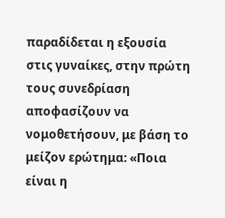παραδίδεται η εξουσία στις γυναίκες, στην πρώτη τους συνεδρίαση αποφασίζουν να νομοθετήσουν, με βάση το μείζον ερώτημα: «Ποια είναι η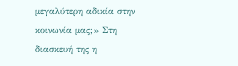μεγαλύτερη αδικία στην κοινωνία μας;» Στη διασκευή της η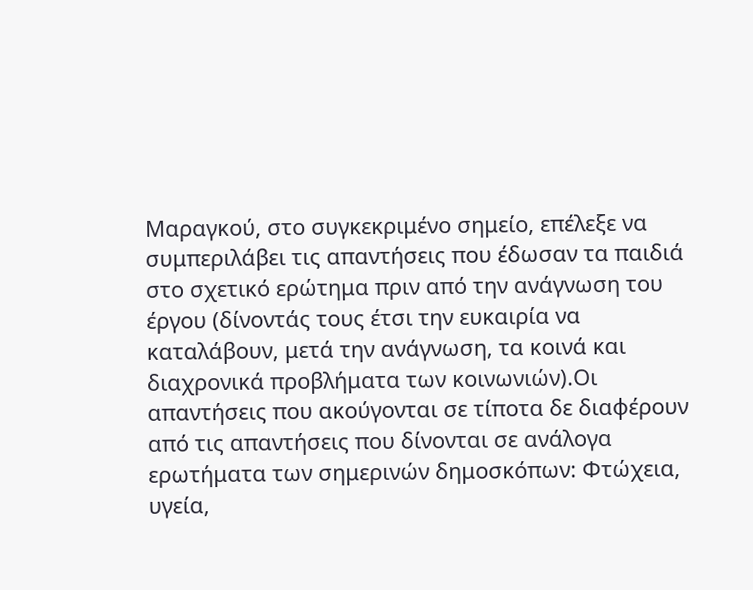Μαραγκού, στο συγκεκριμένο σημείο, επέλεξε να συμπεριλάβει τις απαντήσεις που έδωσαν τα παιδιά στο σχετικό ερώτημα πριν από την ανάγνωση του έργου (δίνοντάς τους έτσι την ευκαιρία να καταλάβουν, μετά την ανάγνωση, τα κοινά και διαχρονικά προβλήματα των κοινωνιών).Οι απαντήσεις που ακούγονται σε τίποτα δε διαφέρουν από τις απαντήσεις που δίνονται σε ανάλογα ερωτήματα των σημερινών δημοσκόπων: Φτώχεια, υγεία,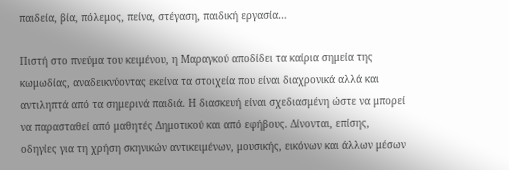παιδεία, βία, πόλεμος, πείνα, στέγαση, παιδική εργασία…

Πιστή στο πνεύμα του κειμένου, η Μαραγκού αποδίδει τα καίρια σημεία της κωμωδίας, αναδεικνύοντας εκείνα τα στοιχεία που είναι διαχρονικά αλλά και αντιληπτά από τα σημερινά παιδιά. Η διασκευή είναι σχεδιασμένη ώστε να μπορεί να παρασταθεί από μαθητές Δημοτικού και από εφήβους. Δίνονται, επίσης, οδηγίες για τη χρήση σκηνικών αντικειμένων, μουσικής, εικόνων και άλλων μέσων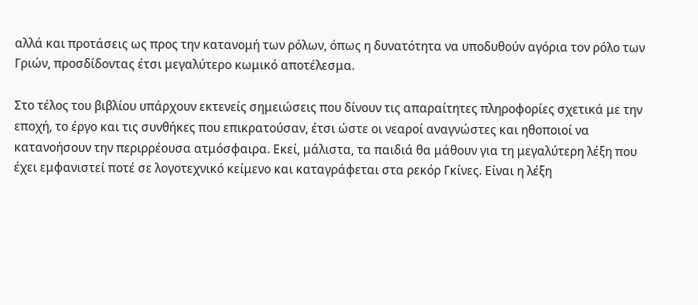αλλά και προτάσεις ως προς την κατανομή των ρόλων, όπως η δυνατότητα να υποδυθούν αγόρια τον ρόλο των Γριών, προσδίδοντας έτσι μεγαλύτερο κωμικό αποτέλεσμα.

Στο τέλος του βιβλίου υπάρχουν εκτενείς σημειώσεις που δίνουν τις απαραίτητες πληροφορίες σχετικά με την εποχή, το έργο και τις συνθήκες που επικρατούσαν, έτσι ώστε οι νεαροί αναγνώστες και ηθοποιοί να κατανοήσουν την περιρρέουσα ατμόσφαιρα. Εκεί, μάλιστα, τα παιδιά θα μάθουν για τη μεγαλύτερη λέξη που έχει εμφανιστεί ποτέ σε λογοτεχνικό κείμενο και καταγράφεται στα ρεκόρ Γκίνες. Είναι η λέξη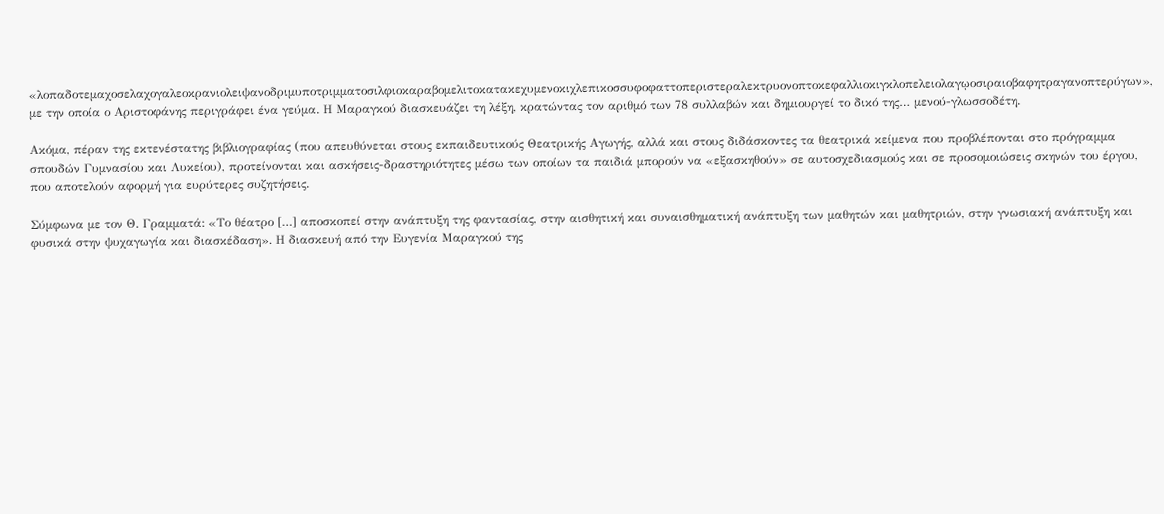«λοπαδοτεμαχοσελαχογαλεοκρανιολειψανοδριμυποτριμματοσιλφιοκαραβομελιτοκατακεχυμενοκιχλεπικοσσυφοφαττοπεριστεραλεκτρυονοπτοκεφαλλιοκιγκλοπελειολαγῳοσιραιοβαφητραγανοπτερύγων», με την οποία ο Αριστοφάνης περιγράφει ένα γεύμα. Η Μαραγκού διασκευάζει τη λέξη, κρατώντας τον αριθμό των 78 συλλαβών και δημιουργεί το δικό της… μενού-γλωσσοδέτη.

Ακόμα, πέραν της εκτενέστατης βιβλιογραφίας (που απευθύνεται στους εκπαιδευτικούς Θεατρικής Αγωγής, αλλά και στους διδάσκοντες τα θεατρικά κείμενα που προβλέπονται στο πρόγραμμα σπουδών Γυμνασίου και Λυκείου), προτείνονται και ασκήσεις-δραστηριότητες μέσω των οποίων τα παιδιά μπορούν να «εξασκηθούν» σε αυτοσχεδιασμούς και σε προσομοιώσεις σκηνών του έργου, που αποτελούν αφορμή για ευρύτερες συζητήσεις.

Σύμφωνα με τον Θ. Γραμματά: «Το θέατρο […] αποσκοπεί στην ανάπτυξη της φαντασίας, στην αισθητική και συναισθηματική ανάπτυξη των μαθητών και μαθητριών, στην γνωσιακή ανάπτυξη και φυσικά στην ψυχαγωγία και διασκέδαση». Η διασκευή από την Ευγενία Μαραγκού της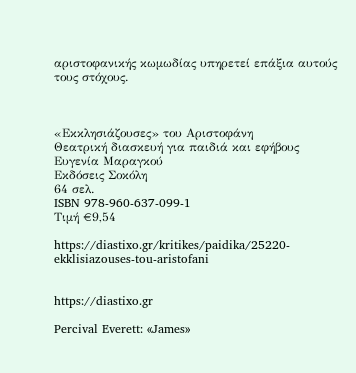αριστοφανικής κωμωδίας υπηρετεί επάξια αυτούς τους στόχους.



«Εκκλησιάζουσες» του Αριστοφάνη
Θεατρική διασκευή για παιδιά και εφήβους
Ευγενία Μαραγκού
Εκδόσεις Σοκόλη
64 σελ.
ISBN 978-960-637-099-1
Τιμή €9,54

https://diastixo.gr/kritikes/paidika/25220-ekklisiazouses-tou-aristofani


https://diastixo.gr

Percival Everett: «James»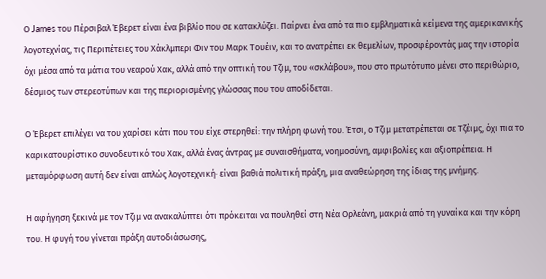Ο James του Πέρσιβαλ Έβερετ είναι ένα βιβλίο που σε κατακλύζει. Παίρνει ένα από τα πιο εμβληματικά κείμενα της αμερικανικής λογοτεχνίας, τις Περιπέτειες του Χάκλμπερι Φιν του Μαρκ Τουέιν, και το ανατρέπει εκ θεμελίων, προσφέροντάς μας την ιστορία όχι μέσα από τα μάτια του νεαρού Χακ, αλλά από την οπτική του Τζιμ, του «σκλάβου», που στο πρωτότυπο μένει στο περιθώριο, δέσμιος των στερεοτύπων και της περιορισμένης γλώσσας που του αποδίδεται.

Ο Έβερετ επιλέγει να του χαρίσει κάτι που του είχε στερηθεί: την πλήρη φωνή του. Έτσι, ο Τζιμ μετατρέπεται σε Τζέιμς, όχι πια το καρικατουρίστικο συνοδευτικό του Χακ, αλλά ένας άντρας με συναισθήματα, νοημοσύνη, αμφιβολίες και αξιοπρέπεια. Η μεταμόρφωση αυτή δεν είναι απλώς λογοτεχνική· είναι βαθιά πολιτική πράξη, μια αναθεώρηση της ίδιας της μνήμης.

Η αφήγηση ξεκινά με τον Τζιμ να ανακαλύπτει ότι πρόκειται να πουληθεί στη Νέα Ορλεάνη, μακριά από τη γυναίκα και την κόρη του. Η φυγή του γίνεται πράξη αυτοδιάσωσης,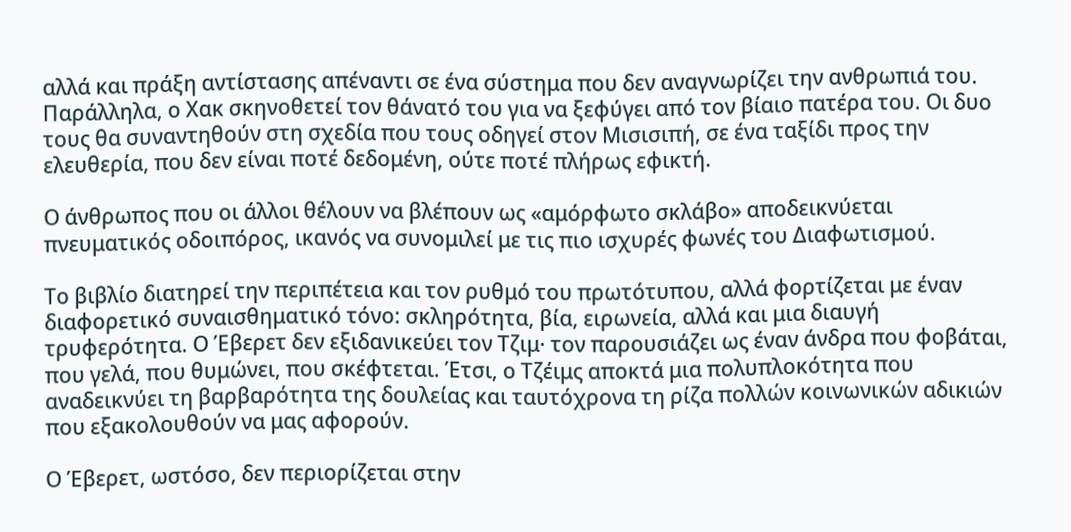αλλά και πράξη αντίστασης απέναντι σε ένα σύστημα που δεν αναγνωρίζει την ανθρωπιά του. Παράλληλα, ο Χακ σκηνοθετεί τον θάνατό του για να ξεφύγει από τον βίαιο πατέρα του. Οι δυο τους θα συναντηθούν στη σχεδία που τους οδηγεί στον Μισισιπή, σε ένα ταξίδι προς την ελευθερία, που δεν είναι ποτέ δεδομένη, ούτε ποτέ πλήρως εφικτή.

Ο άνθρωπος που οι άλλοι θέλουν να βλέπουν ως «αμόρφωτο σκλάβο» αποδεικνύεται πνευματικός οδοιπόρος, ικανός να συνομιλεί με τις πιο ισχυρές φωνές του Διαφωτισμού.

Το βιβλίο διατηρεί την περιπέτεια και τον ρυθμό του πρωτότυπου, αλλά φορτίζεται με έναν διαφορετικό συναισθηματικό τόνο: σκληρότητα, βία, ειρωνεία, αλλά και μια διαυγή τρυφερότητα. Ο Έβερετ δεν εξιδανικεύει τον Τζιμ· τον παρουσιάζει ως έναν άνδρα που φοβάται, που γελά, που θυμώνει, που σκέφτεται. Έτσι, ο Τζέιμς αποκτά μια πολυπλοκότητα που αναδεικνύει τη βαρβαρότητα της δουλείας και ταυτόχρονα τη ρίζα πολλών κοινωνικών αδικιών που εξακολουθούν να μας αφορούν.

Ο Έβερετ, ωστόσο, δεν περιορίζεται στην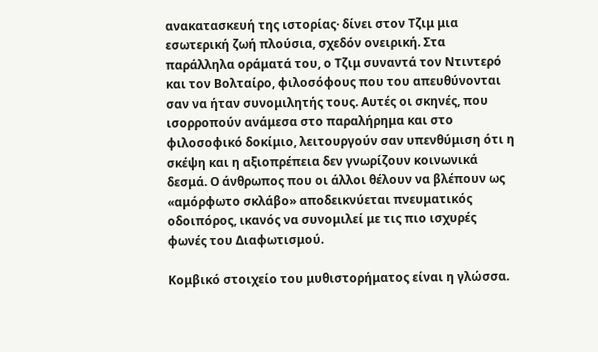ανακατασκευή της ιστορίας· δίνει στον Τζιμ μια εσωτερική ζωή πλούσια, σχεδόν ονειρική. Στα παράλληλα οράματά του, ο Τζιμ συναντά τον Ντιντερό και τον Βολταίρο, φιλοσόφους που του απευθύνονται σαν να ήταν συνομιλητής τους. Αυτές οι σκηνές, που ισορροπούν ανάμεσα στο παραλήρημα και στο φιλοσοφικό δοκίμιο, λειτουργούν σαν υπενθύμιση ότι η σκέψη και η αξιοπρέπεια δεν γνωρίζουν κοινωνικά δεσμά. Ο άνθρωπος που οι άλλοι θέλουν να βλέπουν ως «αμόρφωτο σκλάβο» αποδεικνύεται πνευματικός οδοιπόρος, ικανός να συνομιλεί με τις πιο ισχυρές φωνές του Διαφωτισμού.

Κομβικό στοιχείο του μυθιστορήματος είναι η γλώσσα.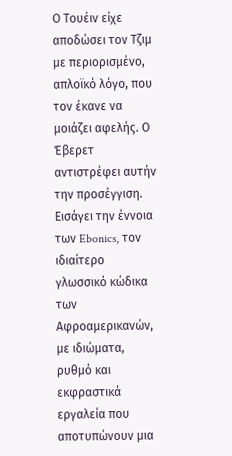Ο Τουέιν είχε αποδώσει τον Τζιμ με περιορισμένο, απλοϊκό λόγο, που τον έκανε να μοιάζει αφελής. Ο Έβερετ αντιστρέφει αυτήν την προσέγγιση. Εισάγει την έννοια των Ebonics, τον ιδιαίτερο γλωσσικό κώδικα των Αφροαμερικανών, με ιδιώματα, ρυθμό και εκφραστικά εργαλεία που αποτυπώνουν μια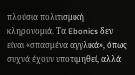πλούσια πολιτισμική κληρονομιά. Τα Ebonics δεν είναι «σπασμένα αγγλικά», όπως συχνά έχουν υποτιμηθεί, αλλά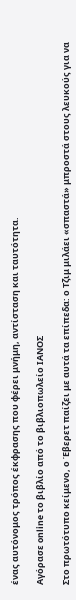ένας αυτόνομος τρόπος έκφρασης που φέρει μνήμη, αντίσταση και ταυτότητα.

Αγόρασε online το βιβλίο από το βιβλιοπωλείο ΙΑΝΟΣ

Στο πρωτότυπο κείμενο, ο Έβερετ παίζει με αυτά τα επίπεδα: ο Τζιμ μιλάει «σπαστά» μπροστά στους λευκούς για να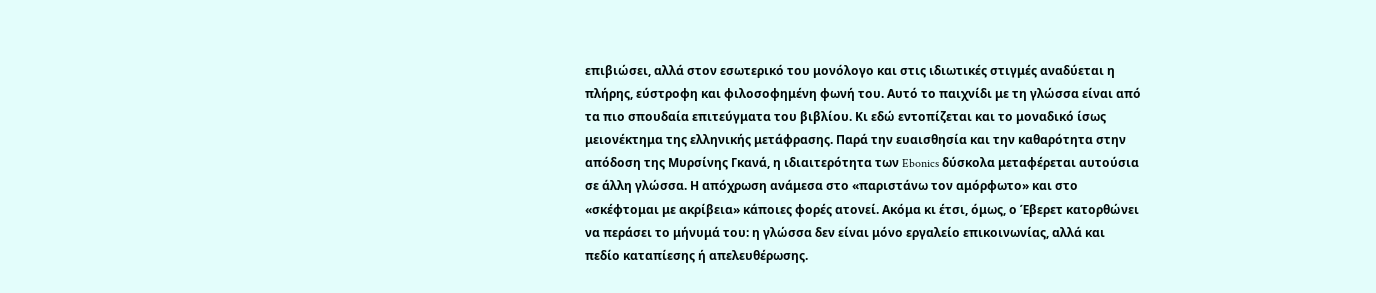επιβιώσει, αλλά στον εσωτερικό του μονόλογο και στις ιδιωτικές στιγμές αναδύεται η πλήρης, εύστροφη και φιλοσοφημένη φωνή του. Αυτό το παιχνίδι με τη γλώσσα είναι από τα πιο σπουδαία επιτεύγματα του βιβλίου. Κι εδώ εντοπίζεται και το μοναδικό ίσως μειονέκτημα της ελληνικής μετάφρασης. Παρά την ευαισθησία και την καθαρότητα στην απόδοση της Μυρσίνης Γκανά, η ιδιαιτερότητα των Ebonics δύσκολα μεταφέρεται αυτούσια σε άλλη γλώσσα. Η απόχρωση ανάμεσα στο «παριστάνω τον αμόρφωτο» και στο «σκέφτομαι με ακρίβεια» κάποιες φορές ατονεί. Ακόμα κι έτσι, όμως, ο Έβερετ κατορθώνει να περάσει το μήνυμά του: η γλώσσα δεν είναι μόνο εργαλείο επικοινωνίας, αλλά και πεδίο καταπίεσης ή απελευθέρωσης.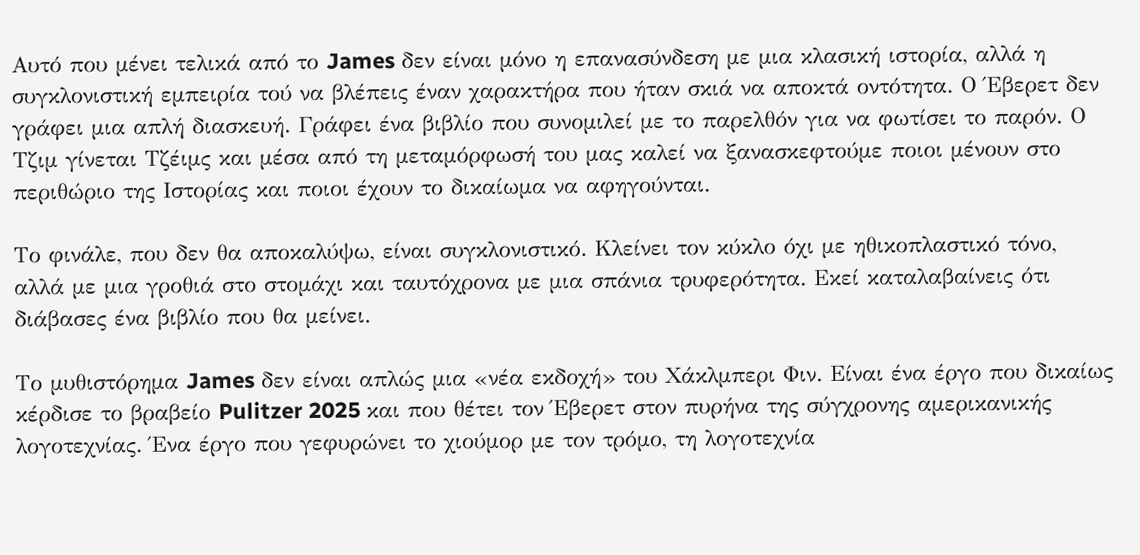Αυτό που μένει τελικά από το James δεν είναι μόνο η επανασύνδεση με μια κλασική ιστορία, αλλά η συγκλονιστική εμπειρία τού να βλέπεις έναν χαρακτήρα που ήταν σκιά να αποκτά οντότητα. Ο Έβερετ δεν γράφει μια απλή διασκευή. Γράφει ένα βιβλίο που συνομιλεί με το παρελθόν για να φωτίσει το παρόν. Ο Τζιμ γίνεται Τζέιμς και μέσα από τη μεταμόρφωσή του μας καλεί να ξανασκεφτούμε ποιοι μένουν στο περιθώριο της Ιστορίας και ποιοι έχουν το δικαίωμα να αφηγούνται.

Το φινάλε, που δεν θα αποκαλύψω, είναι συγκλονιστικό. Κλείνει τον κύκλο όχι με ηθικοπλαστικό τόνο, αλλά με μια γροθιά στο στομάχι και ταυτόχρονα με μια σπάνια τρυφερότητα. Εκεί καταλαβαίνεις ότι διάβασες ένα βιβλίο που θα μείνει.

Το μυθιστόρημα James δεν είναι απλώς μια «νέα εκδοχή» του Χάκλμπερι Φιν. Είναι ένα έργο που δικαίως κέρδισε το βραβείο Pulitzer 2025 και που θέτει τον Έβερετ στον πυρήνα της σύγχρονης αμερικανικής λογοτεχνίας. Ένα έργο που γεφυρώνει το χιούμορ με τον τρόμο, τη λογοτεχνία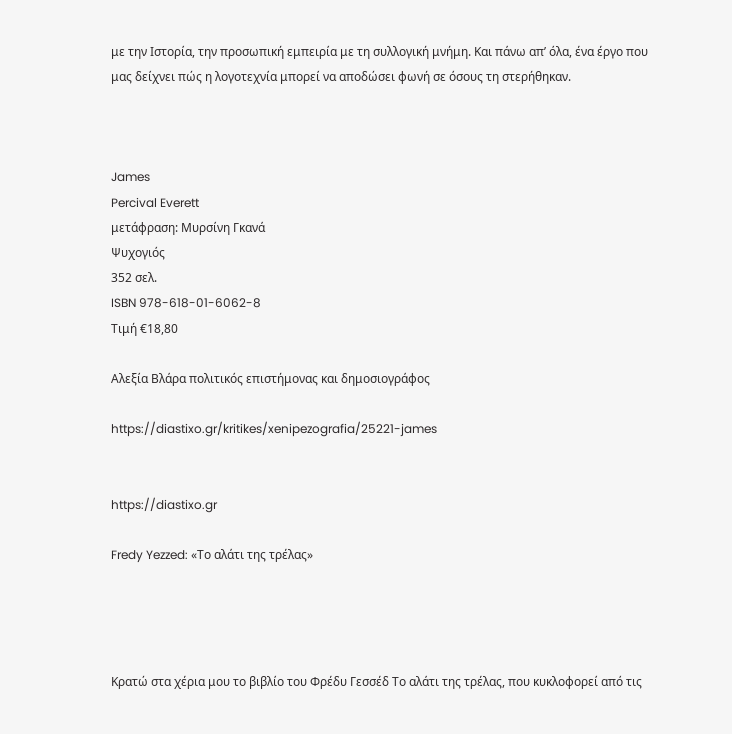με την Ιστορία, την προσωπική εμπειρία με τη συλλογική μνήμη. Και πάνω απ’ όλα, ένα έργο που μας δείχνει πώς η λογοτεχνία μπορεί να αποδώσει φωνή σε όσους τη στερήθηκαν.



James
Percival Everett
μετάφραση: Μυρσίνη Γκανά
Ψυχογιός
352 σελ.
ISBN 978-618-01-6062-8
Τιμή €18,80

Αλεξία Βλάρα πολιτικός επιστήμονας και δημοσιογράφος

https://diastixo.gr/kritikes/xenipezografia/25221-james


https://diastixo.gr

Fredy Yezzed: «Το αλάτι της τρέλας»




Κρατώ στα χέρια μου το βιβλίο του Φρέδυ Γεσσέδ Το αλάτι της τρέλας, που κυκλοφορεί από τις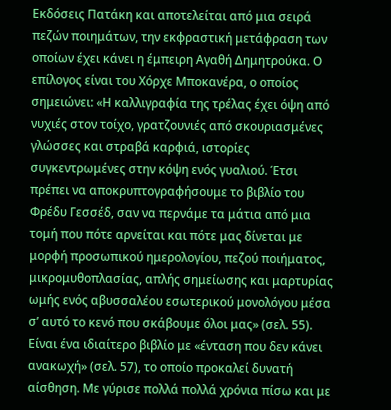Εκδόσεις Πατάκη και αποτελείται από μια σειρά πεζών ποιημάτων, την εκφραστική μετάφραση των οποίων έχει κάνει η έμπειρη Αγαθή Δημητρούκα. Ο επίλογος είναι του Xόρχε Μποκανέρα, ο οποίος σημειώνει: «Η καλλιγραφία της τρέλας έχει όψη από νυχιές στον τοίχο, γρατζουνιές από σκουριασμένες γλώσσες και στραβά καρφιά, ιστορίες συγκεντρωμένες στην κόψη ενός γυαλιού. Έτσι πρέπει να αποκρυπτογραφήσουμε το βιβλίο του Φρέδυ Γεσσέδ, σαν να περνάμε τα μάτια από μια τομή που πότε αρνείται και πότε μας δίνεται με μορφή προσωπικού ημερολογίου, πεζού ποιήματος, μικρομυθοπλασίας, απλής σημείωσης και μαρτυρίας ωμής ενός αβυσσαλέου εσωτερικού μονολόγου μέσα σ’ αυτό το κενό που σκάβουμε όλοι μας» (σελ. 55). Είναι ένα ιδιαίτερο βιβλίο με «ένταση που δεν κάνει ανακωχή» (σελ. 57), το οποίο προκαλεί δυνατή αίσθηση. Με γύρισε πολλά πολλά χρόνια πίσω και με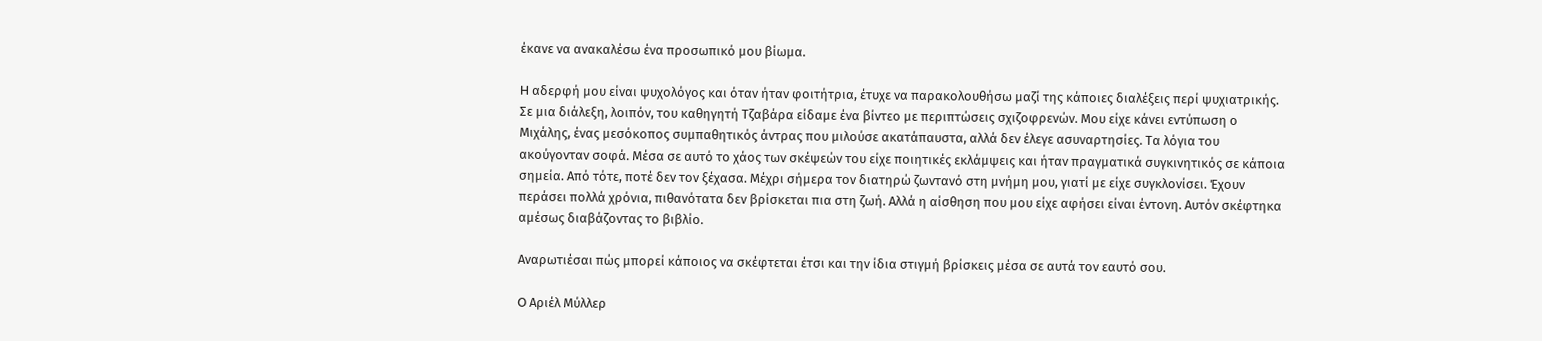έκανε να ανακαλέσω ένα προσωπικό μου βίωμα.

H αδερφή μου είναι ψυχολόγος και όταν ήταν φοιτήτρια, έτυχε να παρακολουθήσω μαζί της κάποιες διαλέξεις περί ψυχιατρικής. Σε μια διάλεξη, λοιπόν, του καθηγητή Τζαβάρα είδαμε ένα βίντεο με περιπτώσεις σχιζοφρενών. Μου είχε κάνει εντύπωση ο Μιχάλης, ένας μεσόκοπος συμπαθητικός άντρας που μιλούσε ακατάπαυστα, αλλά δεν έλεγε ασυναρτησίες. Τα λόγια του ακούγονταν σοφά. Μέσα σε αυτό το χάος των σκέψεών του είχε ποιητικές εκλάμψεις και ήταν πραγματικά συγκινητικός σε κάποια σημεία. Από τότε, ποτέ δεν τον ξέχασα. Μέχρι σήμερα τον διατηρώ ζωντανό στη μνήμη μου, γιατί με είχε συγκλονίσει. Έχουν περάσει πολλά χρόνια, πιθανότατα δεν βρίσκεται πια στη ζωή. Αλλά η αίσθηση που μου είχε αφήσει είναι έντονη. Αυτόν σκέφτηκα αμέσως διαβάζοντας το βιβλίο.

Αναρωτιέσαι πώς μπορεί κάποιος να σκέφτεται έτσι και την ίδια στιγμή βρίσκεις μέσα σε αυτά τον εαυτό σου.

O Αριέλ Μύλλερ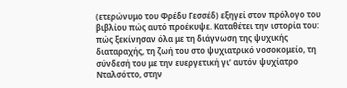(ετερώνυμο του Φρέδυ Γεσσέδ) εξηγεί στον πρόλογο του βιβλίου πώς αυτό προέκυψε. Καταθέτει την ιστορία του: πώς ξεκίνησαν όλα με τη διάγνωση της ψυχικής διαταραχής, τη ζωή του στο ψυχιατρικό νοσοκομείο, τη σύνδεσή του με την ευεργετική γι’ αυτόν ψυχίατρο Νταλσόττο, στην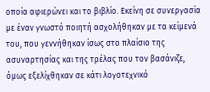οποία αφιερώνει και το βιβλίο. Εκείνη σε συνεργασία με έναν γνωστό ποιητή ασχολήθηκαν με τα κείμενά του, που γεννήθηκαν ίσως στο πλαίσιο της ασυναρτησίας και της τρέλας που τον βασάνιζε, όμως εξελίχθηκαν σε κάτι λογοτεχνικό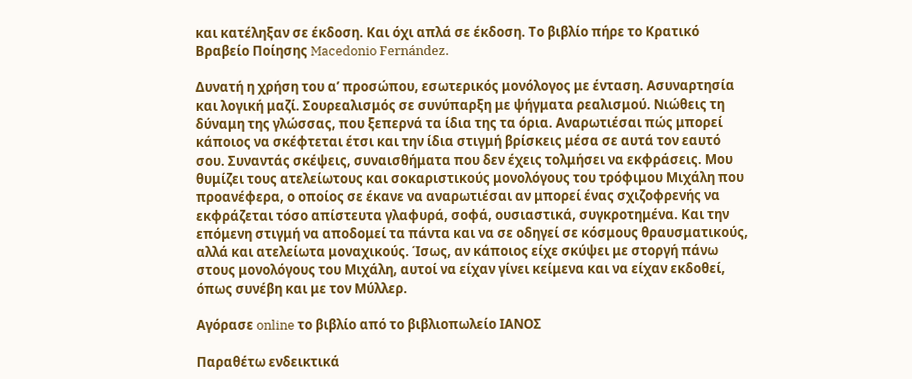και κατέληξαν σε έκδοση. Και όχι απλά σε έκδοση. Το βιβλίο πήρε το Κρατικό Βραβείο Ποίησης Macedonio Fernández.

Δυνατή η χρήση του α’ προσώπου, εσωτερικός μονόλογος με ένταση. Ασυναρτησία και λογική μαζί. Σουρεαλισμός σε συνύπαρξη με ψήγματα ρεαλισμού. Νιώθεις τη δύναμη της γλώσσας, που ξεπερνά τα ίδια της τα όρια. Αναρωτιέσαι πώς μπορεί κάποιος να σκέφτεται έτσι και την ίδια στιγμή βρίσκεις μέσα σε αυτά τον εαυτό σου. Συναντάς σκέψεις, συναισθήματα που δεν έχεις τολμήσει να εκφράσεις. Μου θυμίζει τους ατελείωτους και σοκαριστικούς μονολόγους του τρόφιμου Μιχάλη που προανέφερα, ο οποίος σε έκανε να αναρωτιέσαι αν μπορεί ένας σχιζοφρενής να εκφράζεται τόσο απίστευτα γλαφυρά, σοφά, ουσιαστικά, συγκροτημένα. Και την επόμενη στιγμή να αποδομεί τα πάντα και να σε οδηγεί σε κόσμους θραυσματικούς, αλλά και ατελείωτα μοναχικούς. Ίσως, αν κάποιος είχε σκύψει με στοργή πάνω στους μονολόγους του Μιχάλη, αυτοί να είχαν γίνει κείμενα και να είχαν εκδοθεί, όπως συνέβη και με τον Μύλλερ.

Αγόρασε online το βιβλίο από το βιβλιοπωλείο ΙΑΝΟΣ

Παραθέτω ενδεικτικά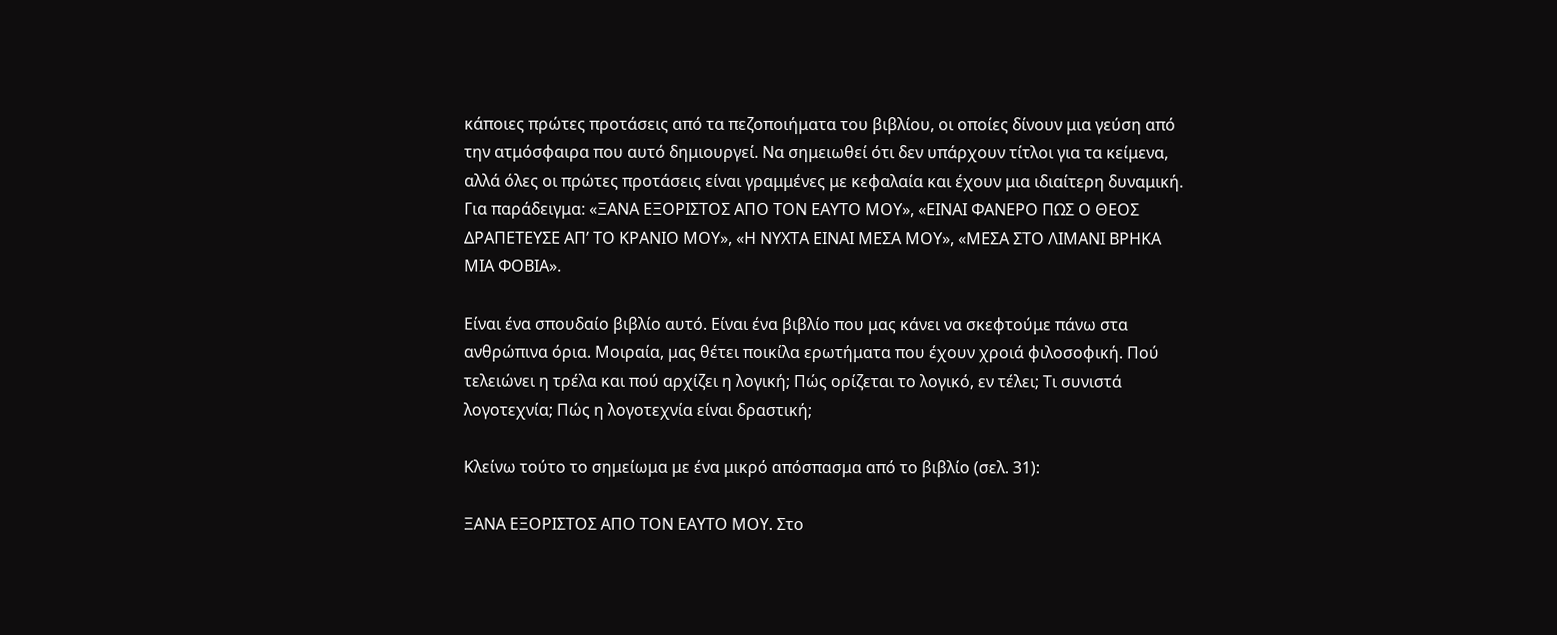κάποιες πρώτες προτάσεις από τα πεζοποιήματα του βιβλίου, οι οποίες δίνουν μια γεύση από την ατμόσφαιρα που αυτό δημιουργεί. Να σημειωθεί ότι δεν υπάρχουν τίτλοι για τα κείμενα, αλλά όλες οι πρώτες προτάσεις είναι γραμμένες με κεφαλαία και έχουν μια ιδιαίτερη δυναμική. Για παράδειγμα: «ΞΑΝΑ ΕΞΟΡΙΣΤΟΣ ΑΠΟ ΤΟΝ ΕΑΥΤΟ ΜΟΥ», «ΕΙΝΑΙ ΦΑΝΕΡΟ ΠΩΣ Ο ΘΕΟΣ ΔΡΑΠΕΤΕΥΣΕ ΑΠ’ ΤΟ ΚΡΑΝΙΟ ΜΟΥ», «Η ΝΥΧΤΑ ΕΙΝΑΙ ΜΕΣΑ ΜΟΥ», «ΜΕΣΑ ΣΤΟ ΛΙΜΑΝΙ ΒΡΗΚΑ ΜΙΑ ΦΟΒΙΑ».

Είναι ένα σπουδαίο βιβλίο αυτό. Είναι ένα βιβλίο που μας κάνει να σκεφτούμε πάνω στα ανθρώπινα όρια. Μοιραία, μας θέτει ποικίλα ερωτήματα που έχουν χροιά φιλοσοφική. Πού τελειώνει η τρέλα και πού αρχίζει η λογική; Πώς ορίζεται το λογικό, εν τέλει; Τι συνιστά λογοτεχνία; Πώς η λογοτεχνία είναι δραστική;

Κλείνω τούτο το σημείωμα με ένα μικρό απόσπασμα από το βιβλίο (σελ. 31):

ΞΑΝΑ ΕΞΟΡΙΣΤΟΣ ΑΠΟ ΤΟΝ ΕΑΥΤΟ ΜΟΥ. Στο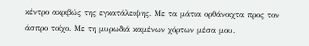κέντρο ακριβώς της εγκατάλειψης. Με τα μάτια ορθάνοιχτα προς τον άσπρο τοίχο. Με τη μυρωδιά καμένων χόρτων μέσα μου.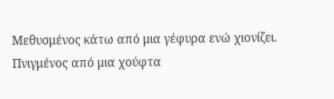Μεθυσμένος κάτω από μια γέφυρα ενώ χιονίζει. Πνιγμένος από μια χούφτα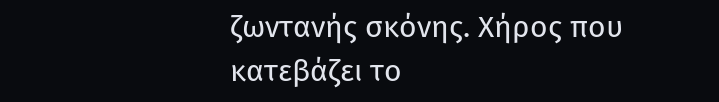ζωντανής σκόνης. Χήρος που κατεβάζει το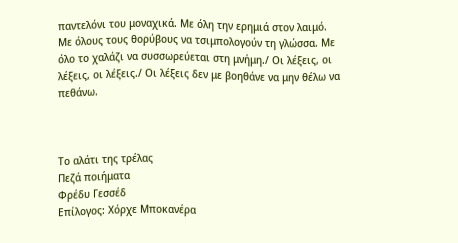παντελόνι του μοναχικά. Με όλη την ερημιά στον λαιμό. Με όλους τους θορύβους να τσιμπολογούν τη γλώσσα. Με όλο το χαλάζι να συσσωρεύεται στη μνήμη./ Οι λέξεις, οι λέξεις, οι λέξεις./ Οι λέξεις δεν με βοηθάνε να μην θέλω να πεθάνω.



Το αλάτι της τρέλας
Πεζά ποιήματα
Φρέδυ Γεσσέδ
Επίλογος: Χόρχε Μποκανέρα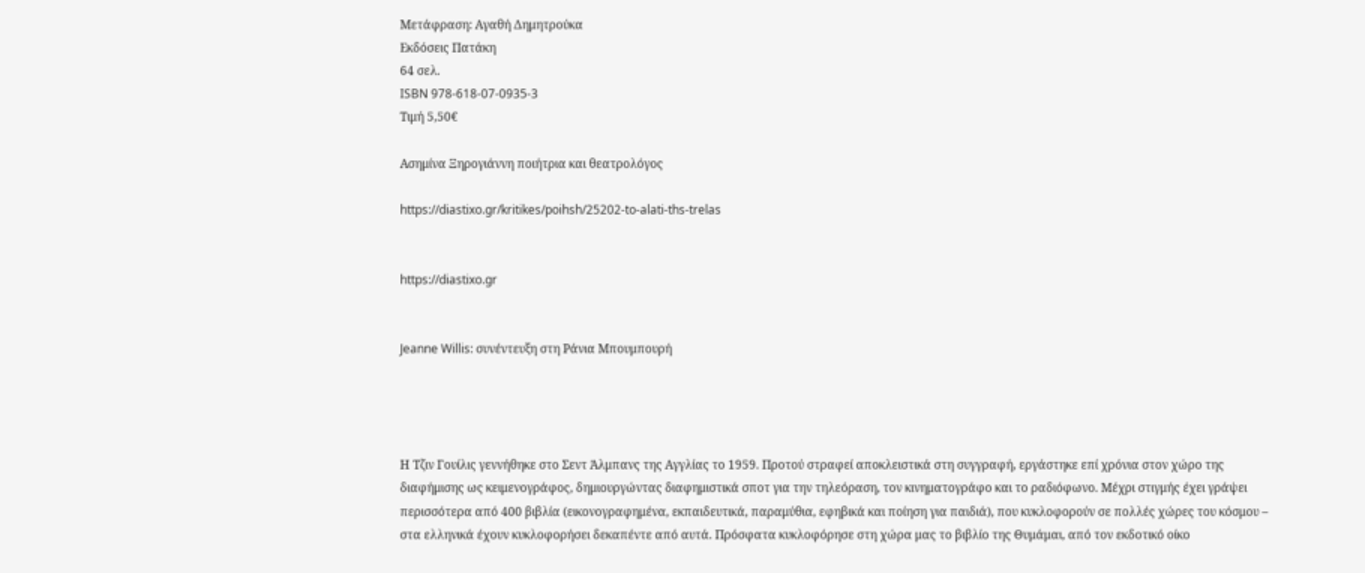Μετάφραση: Αγαθή Δημητρούκα
Εκδόσεις Πατάκη
64 σελ.
ISBN 978-618-07-0935-3
Τιμή 5,50€

Ασημίνα Ξηρογιάννη ποιήτρια και θεατρολόγος

https://diastixo.gr/kritikes/poihsh/25202-to-alati-ths-trelas


https://diastixo.gr


Jeanne Willis: συνέντευξη στη Ράνια Μπουμπουρή




Η Τζιν Γουίλις γεννήθηκε στο Σεντ Άλμπανς της Αγγλίας το 1959. Προτού στραφεί αποκλειστικά στη συγγραφή, εργάστηκε επί χρόνια στον χώρο της διαφήμισης ως κειμενογράφος, δημιουργώντας διαφημιστικά σποτ για την τηλεόραση, τον κινηματογράφο και το ραδιόφωνο. Μέχρι στιγμής έχει γράψει περισσότερα από 400 βιβλία (εικονογραφημένα, εκπαιδευτικά, παραμύθια, εφηβικά και ποίηση για παιδιά), που κυκλοφορούν σε πολλές χώρες του κόσμου – στα ελληνικά έχουν κυκλοφορήσει δεκαπέντε από αυτά. Πρόσφατα κυκλοφόρησε στη χώρα μας το βιβλίο της Θυμάμαι, από τον εκδοτικό οίκο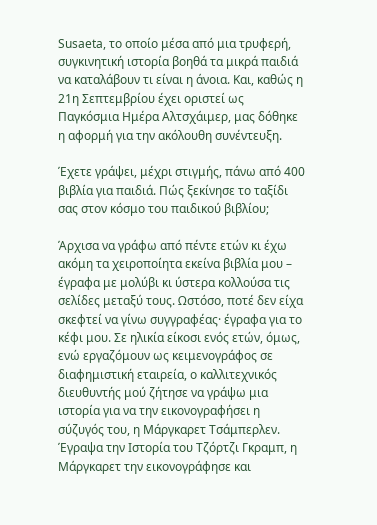Susaeta, το οποίο μέσα από μια τρυφερή, συγκινητική ιστορία βοηθά τα μικρά παιδιά να καταλάβουν τι είναι η άνοια. Και, καθώς η 21η Σεπτεμβρίου έχει οριστεί ως Παγκόσμια Ημέρα Αλτσχάιμερ, μας δόθηκε η αφορμή για την ακόλουθη συνέντευξη.

Έχετε γράψει, μέχρι στιγμής, πάνω από 400 βιβλία για παιδιά. Πώς ξεκίνησε το ταξίδι σας στον κόσμο του παιδικού βιβλίου;

Άρχισα να γράφω από πέντε ετών κι έχω ακόμη τα χειροποίητα εκείνα βιβλία μου – έγραφα με μολύβι κι ύστερα κολλούσα τις σελίδες μεταξύ τους. Ωστόσο, ποτέ δεν είχα σκεφτεί να γίνω συγγραφέας· έγραφα για το κέφι μου. Σε ηλικία είκοσι ενός ετών, όμως, ενώ εργαζόμουν ως κειμενογράφος σε διαφημιστική εταιρεία, ο καλλιτεχνικός διευθυντής μού ζήτησε να γράψω μια ιστορία για να την εικονογραφήσει η σύζυγός του, η Μάργκαρετ Τσάμπερλεν. Έγραψα την Ιστορία του Τζόρτζι Γκραμπ, η Μάργκαρετ την εικονογράφησε και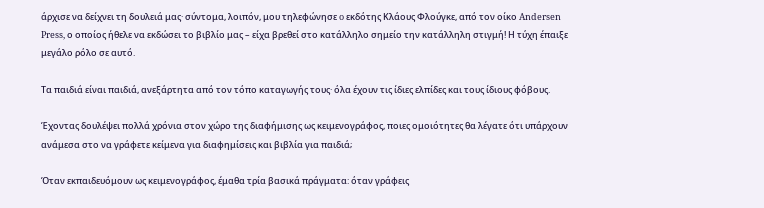άρχισε να δείχνει τη δουλειά μας· σύντομα, λοιπόν, μου τηλεφώνησε o εκδότης Κλάους Φλούγκε, από τον οίκο Andersen Press, ο οποίος ήθελε να εκδώσει το βιβλίο μας – είχα βρεθεί στο κατάλληλο σημείο την κατάλληλη στιγμή! Η τύχη έπαιξε μεγάλο ρόλο σε αυτό.

Τα παιδιά είναι παιδιά, ανεξάρτητα από τον τόπο καταγωγής τους· όλα έχουν τις ίδιες ελπίδες και τους ίδιους φόβους.

Έχοντας δουλέψει πολλά χρόνια στον χώρο της διαφήμισης ως κειμενογράφος, ποιες ομοιότητες θα λέγατε ότι υπάρχουν ανάμεσα στο να γράφετε κείμενα για διαφημίσεις και βιβλία για παιδιά;

Όταν εκπαιδευόμουν ως κειμενογράφος, έμαθα τρία βασικά πράγματα: όταν γράφεις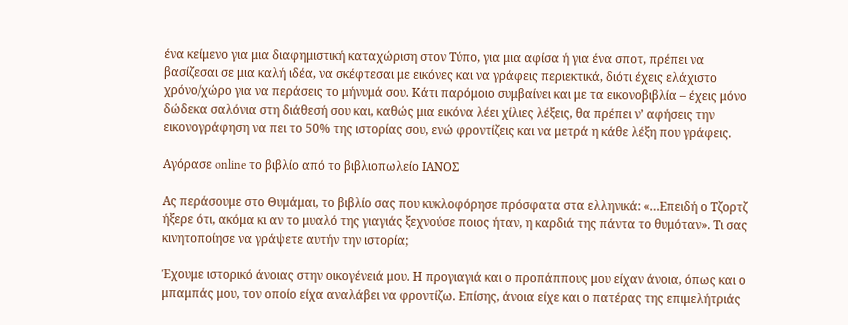ένα κείμενο για μια διαφημιστική καταχώριση στον Τύπο, για μια αφίσα ή για ένα σποτ, πρέπει να βασίζεσαι σε μια καλή ιδέα, να σκέφτεσαι με εικόνες και να γράφεις περιεκτικά, διότι έχεις ελάχιστο χρόνο/χώρο για να περάσεις το μήνυμά σου. Κάτι παρόμοιο συμβαίνει και με τα εικονοβιβλία – έχεις μόνο δώδεκα σαλόνια στη διάθεσή σου και, καθώς μια εικόνα λέει χίλιες λέξεις, θα πρέπει ν’ αφήσεις την εικονογράφηση να πει το 50% της ιστορίας σου, ενώ φροντίζεις και να μετρά η κάθε λέξη που γράφεις.

Αγόρασε online το βιβλίο από το βιβλιοπωλείο ΙΑΝΟΣ

Ας περάσουμε στο Θυμάμαι, το βιβλίο σας που κυκλοφόρησε πρόσφατα στα ελληνικά: «…Επειδή ο Τζορτζ ήξερε ότι, ακόμα κι αν το μυαλό της γιαγιάς ξεχνούσε ποιος ήταν, η καρδιά της πάντα το θυμόταν». Τι σας κινητοποίησε να γράψετε αυτήν την ιστορία;

Έχουμε ιστορικό άνοιας στην οικογένειά μου. Η προγιαγιά και ο προπάππους μου είχαν άνοια, όπως και ο μπαμπάς μου, τον οποίο είχα αναλάβει να φροντίζω. Επίσης, άνοια είχε και ο πατέρας της επιμελήτριάς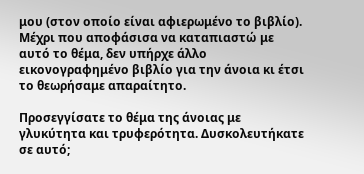μου (στον οποίο είναι αφιερωμένο το βιβλίο). Μέχρι που αποφάσισα να καταπιαστώ με αυτό το θέμα, δεν υπήρχε άλλο εικονογραφημένο βιβλίο για την άνοια κι έτσι το θεωρήσαμε απαραίτητο.

Προσεγγίσατε το θέμα της άνοιας με γλυκύτητα και τρυφερότητα. Δυσκολευτήκατε σε αυτό;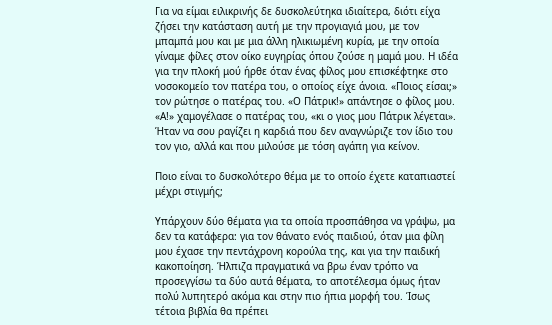Για να είμαι ειλικρινής δε δυσκολεύτηκα ιδιαίτερα, διότι είχα ζήσει την κατάσταση αυτή με την προγιαγιά μου, με τον μπαμπά μου και με μια άλλη ηλικιωμένη κυρία, με την οποία γίναμε φίλες στον οίκο ευγηρίας όπου ζούσε η μαμά μου. Η ιδέα για την πλοκή μού ήρθε όταν ένας φίλος μου επισκέφτηκε στο νοσοκομείο τον πατέρα του, ο οποίος είχε άνοια. «Ποιος είσαι;» τον ρώτησε ο πατέρας του. «Ο Πάτρικ!» απάντησε ο φίλος μου. «Α!» χαμογέλασε ο πατέρας του, «κι ο γιος μου Πάτρικ λέγεται». Ήταν να σου ραγίζει η καρδιά που δεν αναγνώριζε τον ίδιο του τον γιο, αλλά και που μιλούσε με τόση αγάπη για κείνον.

Ποιο είναι το δυσκολότερο θέμα με το οποίο έχετε καταπιαστεί μέχρι στιγμής;

Υπάρχουν δύο θέματα για τα οποία προσπάθησα να γράψω, μα δεν τα κατάφερα: για τον θάνατο ενός παιδιού, όταν μια φίλη μου έχασε την πεντάχρονη κορούλα της, και για την παιδική κακοποίηση. Ήλπιζα πραγματικά να βρω έναν τρόπο να προσεγγίσω τα δύο αυτά θέματα, το αποτέλεσμα όμως ήταν πολύ λυπητερό ακόμα και στην πιο ήπια μορφή του. Ίσως τέτοια βιβλία θα πρέπει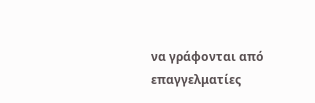να γράφονται από επαγγελματίες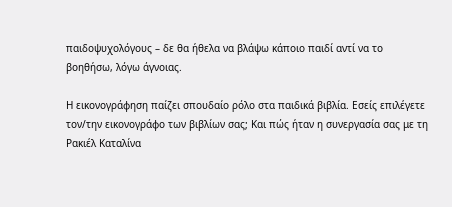παιδοψυχολόγους – δε θα ήθελα να βλάψω κάποιο παιδί αντί να το βοηθήσω, λόγω άγνοιας.

Η εικονογράφηση παίζει σπουδαίο ρόλο στα παιδικά βιβλία. Εσείς επιλέγετε τον/την εικονογράφο των βιβλίων σας; Και πώς ήταν η συνεργασία σας με τη Ρακιέλ Καταλίνα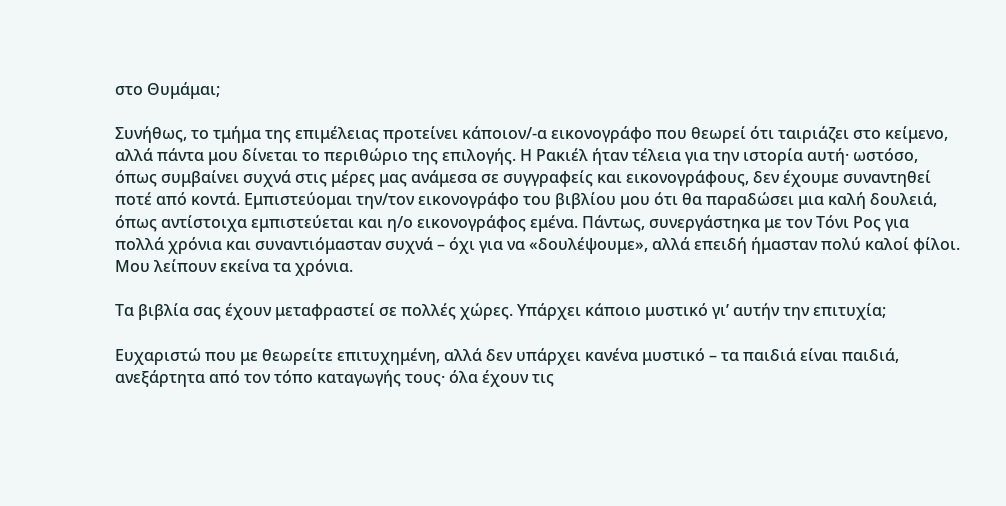στο Θυμάμαι;

Συνήθως, το τμήμα της επιμέλειας προτείνει κάποιον/-α εικονογράφο που θεωρεί ότι ταιριάζει στο κείμενο, αλλά πάντα μου δίνεται το περιθώριο της επιλογής. Η Ρακιέλ ήταν τέλεια για την ιστορία αυτή· ωστόσο, όπως συμβαίνει συχνά στις μέρες μας ανάμεσα σε συγγραφείς και εικονογράφους, δεν έχουμε συναντηθεί ποτέ από κοντά. Εμπιστεύομαι την/τον εικονογράφο του βιβλίου μου ότι θα παραδώσει μια καλή δουλειά, όπως αντίστοιχα εμπιστεύεται και η/ο εικονογράφος εμένα. Πάντως, συνεργάστηκα με τον Τόνι Ρος για πολλά χρόνια και συναντιόμασταν συχνά – όχι για να «δουλέψουμε», αλλά επειδή ήμασταν πολύ καλοί φίλοι. Μου λείπουν εκείνα τα χρόνια.

Τα βιβλία σας έχουν μεταφραστεί σε πολλές χώρες. Υπάρχει κάποιο μυστικό γι’ αυτήν την επιτυχία;

Ευχαριστώ που με θεωρείτε επιτυχημένη, αλλά δεν υπάρχει κανένα μυστικό – τα παιδιά είναι παιδιά, ανεξάρτητα από τον τόπο καταγωγής τους· όλα έχουν τις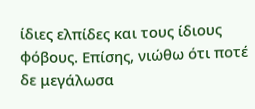ίδιες ελπίδες και τους ίδιους φόβους. Επίσης, νιώθω ότι ποτέ δε μεγάλωσα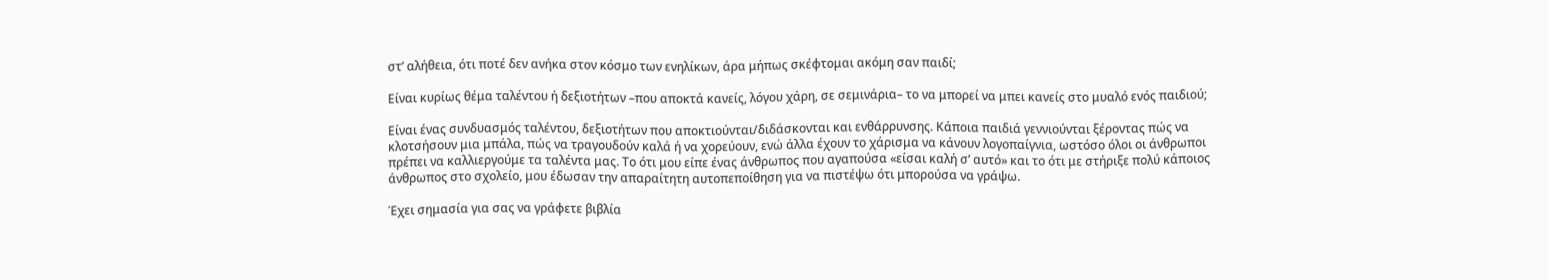στ’ αλήθεια, ότι ποτέ δεν ανήκα στον κόσμο των ενηλίκων, άρα μήπως σκέφτομαι ακόμη σαν παιδί;

Είναι κυρίως θέμα ταλέντου ή δεξιοτήτων –που αποκτά κανείς, λόγου χάρη, σε σεμινάρια– το να μπορεί να μπει κανείς στο μυαλό ενός παιδιού;

Είναι ένας συνδυασμός ταλέντου, δεξιοτήτων που αποκτιούνται/διδάσκονται και ενθάρρυνσης. Κάποια παιδιά γεννιούνται ξέροντας πώς να κλοτσήσουν μια μπάλα, πώς να τραγουδούν καλά ή να χορεύουν, ενώ άλλα έχουν το χάρισμα να κάνουν λογοπαίγνια, ωστόσο όλοι οι άνθρωποι πρέπει να καλλιεργούμε τα ταλέντα μας. Το ότι μου είπε ένας άνθρωπος που αγαπούσα «είσαι καλή σ’ αυτό» και το ότι με στήριξε πολύ κάποιος άνθρωπος στο σχολείο, μου έδωσαν την απαραίτητη αυτοπεποίθηση για να πιστέψω ότι μπορούσα να γράψω.

Έχει σημασία για σας να γράφετε βιβλία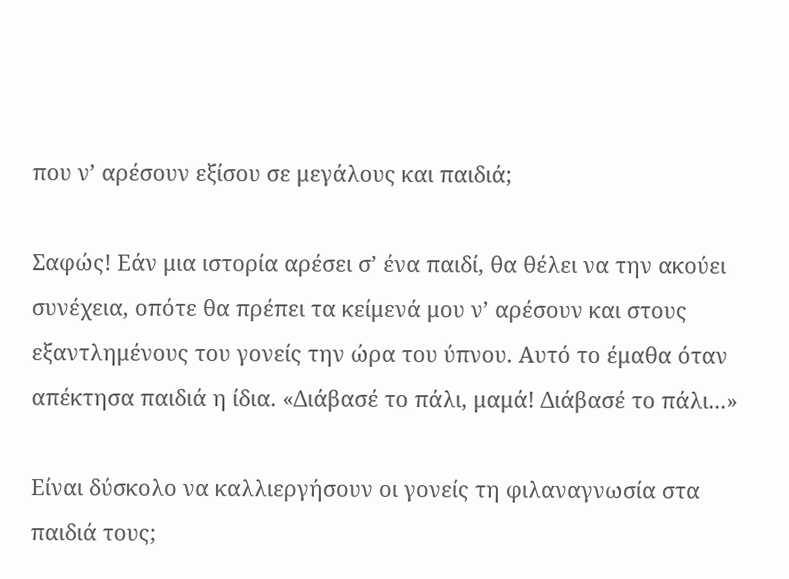που ν’ αρέσουν εξίσου σε μεγάλους και παιδιά;

Σαφώς! Εάν μια ιστορία αρέσει σ’ ένα παιδί, θα θέλει να την ακούει συνέχεια, οπότε θα πρέπει τα κείμενά μου ν’ αρέσουν και στους εξαντλημένους του γονείς την ώρα του ύπνου. Αυτό το έμαθα όταν απέκτησα παιδιά η ίδια. «Διάβασέ το πάλι, μαμά! Διάβασέ το πάλι...»

Είναι δύσκολο να καλλιεργήσουν οι γονείς τη φιλαναγνωσία στα παιδιά τους;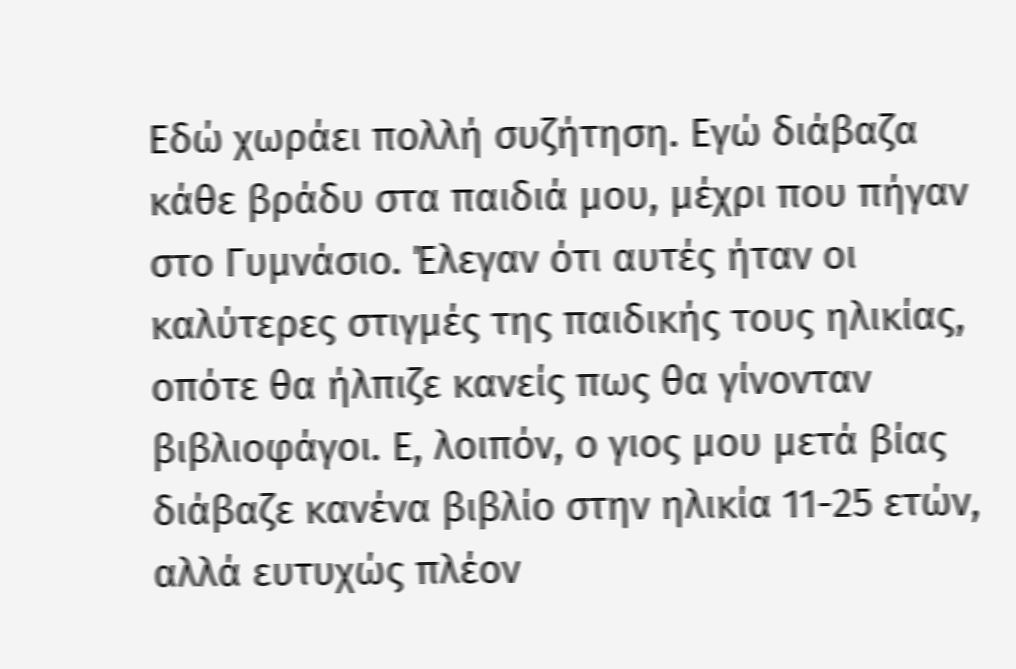Εδώ χωράει πολλή συζήτηση. Εγώ διάβαζα κάθε βράδυ στα παιδιά μου, μέχρι που πήγαν στο Γυμνάσιο. Έλεγαν ότι αυτές ήταν οι καλύτερες στιγμές της παιδικής τους ηλικίας, οπότε θα ήλπιζε κανείς πως θα γίνονταν βιβλιοφάγοι. Ε, λοιπόν, ο γιος μου μετά βίας διάβαζε κανένα βιβλίο στην ηλικία 11-25 ετών, αλλά ευτυχώς πλέον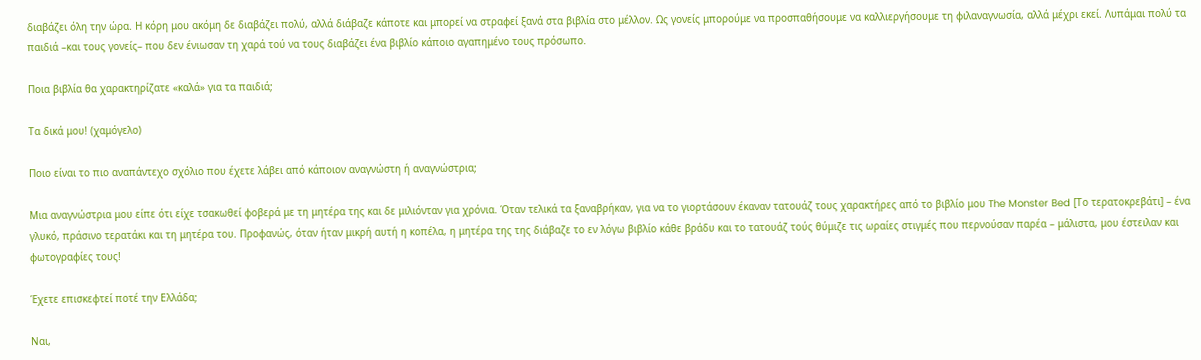διαβάζει όλη την ώρα. Η κόρη μου ακόμη δε διαβάζει πολύ, αλλά διάβαζε κάποτε και μπορεί να στραφεί ξανά στα βιβλία στο μέλλον. Ως γονείς μπορούμε να προσπαθήσουμε να καλλιεργήσουμε τη φιλαναγνωσία, αλλά μέχρι εκεί. Λυπάμαι πολύ τα παιδιά –και τους γονείς– που δεν ένιωσαν τη χαρά τού να τους διαβάζει ένα βιβλίο κάποιο αγαπημένο τους πρόσωπο.

Ποια βιβλία θα χαρακτηρίζατε «καλά» για τα παιδιά;

Τα δικά μου! (χαμόγελο)

Ποιο είναι το πιο αναπάντεχο σχόλιο που έχετε λάβει από κάποιον αναγνώστη ή αναγνώστρια;

Μια αναγνώστρια μου είπε ότι είχε τσακωθεί φοβερά με τη μητέρα της και δε μιλιόνταν για χρόνια. Όταν τελικά τα ξαναβρήκαν, για να το γιορτάσουν έκαναν τατουάζ τους χαρακτήρες από το βιβλίο μου The Monster Bed [Το τερατοκρεβάτι] – ένα γλυκό, πράσινο τερατάκι και τη μητέρα του. Προφανώς, όταν ήταν μικρή αυτή η κοπέλα, η μητέρα της της διάβαζε το εν λόγω βιβλίο κάθε βράδυ και το τατουάζ τούς θύμιζε τις ωραίες στιγμές που περνούσαν παρέα – μάλιστα, μου έστειλαν και φωτογραφίες τους!

Έχετε επισκεφτεί ποτέ την Ελλάδα;

Ναι,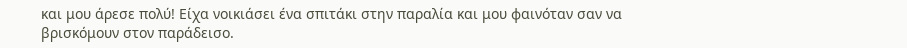και μου άρεσε πολύ! Είχα νοικιάσει ένα σπιτάκι στην παραλία και μου φαινόταν σαν να βρισκόμουν στον παράδεισο.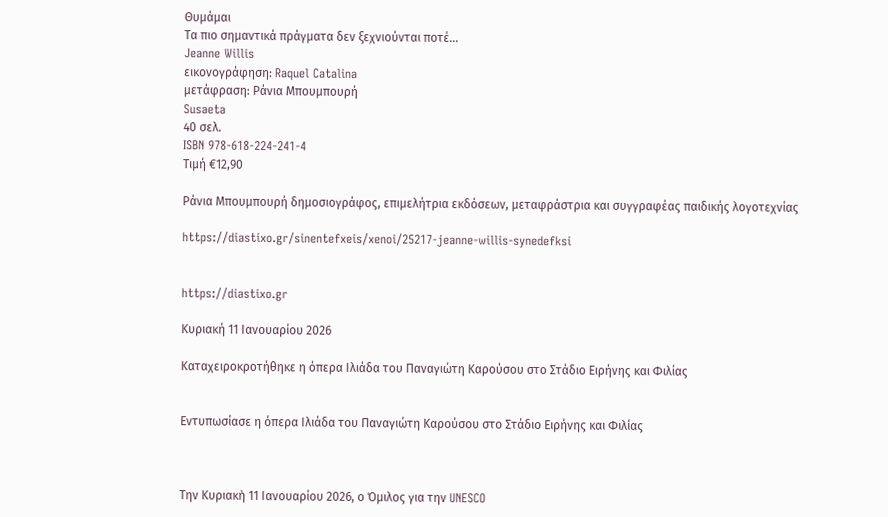Θυμάμαι
Τα πιο σημαντικά πράγματα δεν ξεχνιούνται ποτέ...
Jeanne Willis
εικονογράφηση: Raquel Catalina
μετάφραση: Ράνια Μπουμπουρή
Susaeta
40 σελ.
ISBN 978-618-224-241-4
Τιμή €12,90

Ράνια Μπουμπουρή δημοσιογράφος, επιμελήτρια εκδόσεων, μεταφράστρια και συγγραφέας παιδικής λογοτεχνίας

https://diastixo.gr/sinentefxeis/xenoi/25217-jeanne-willis-synedefksi


https://diastixo.gr

Κυριακή 11 Ιανουαρίου 2026

Καταχειροκροτήθηκε η όπερα Ιλιάδα του Παναγιώτη Καρούσου στο Στάδιο Ειρήνης και Φιλίας


Εντυπωσίασε η όπερα Ιλιάδα του Παναγιώτη Καρούσου στο Στάδιο Ειρήνης και Φιλίας



Την Κυριακὴ 11 Ιανουαρίου 2026, ο Όμιλος για την UNESCO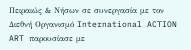Πειραιώς & Νήσων σε συνεργασία με τον Διεθνή Οργανισμό International ACTION ART παρουσίασε με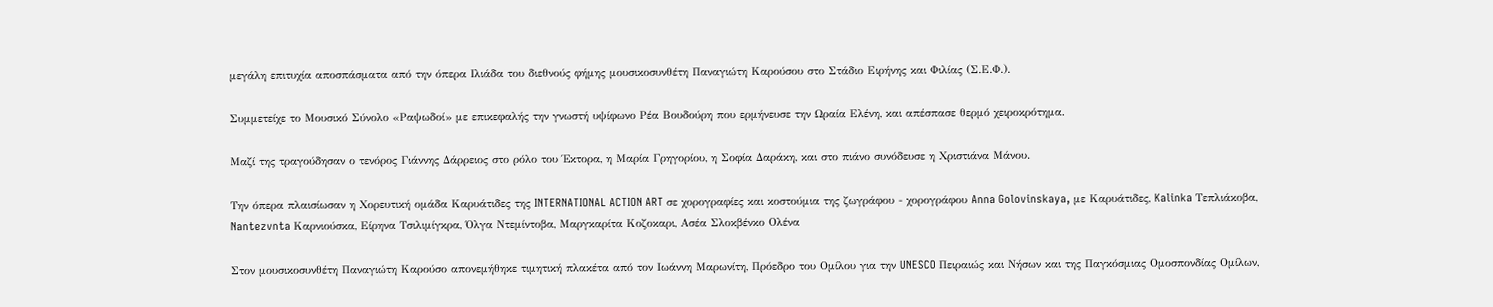μεγάλη επιτυχία αποσπάσματα από την όπερα Ιλιάδα του διεθνούς φήμης μουσικοσυνθέτη Παναγιώτη Καρούσου στο Στάδιο Ειρήνης και Φιλίας (Σ.Ε.Φ.).

Συμμετείχε το Μουσικό Σύνολο «Ραψωδοί» με επικεφαλής την γνωστή υψίφωνο Ρέα Βουδούρη που ερμήνευσε την Ωραία Ελένη, και απέσπασε θερμό χειροκρότημα.

Μαζί της τραγούδησαν ο τενόρος Γιάννης Δάρρειος στο ρόλο του Έκτορα, η Μαρία Γρηγορίου, η Σοφία Δαράκη, και στο πιάνο συνόδευσε η Χριστιάνα Μάνου.

Την όπερα πλαισίωσαν η Χορευτική ομάδα Καρυάτιδες της INTERNATIONAL ACTION ART σε χορογραφίες και κοστούμια της ζωγράφου - χορογράφου Anna Golovinskaya, με Καρυάτιδες, Kalinka Τεπλιάκοβα, Nantezvnta Καρνιούσκα, Είρηνα Τσιλιμίγκρα, Όλγα Ντεμίντοβα, Μαργκαρίτα Κοζοκαρι, Ασέα Σλοκβένκο Ολένα

Στον μουσικοσυνθέτη Παναγιώτη Καρούσο απονεμήθηκε τιμητική πλακέτα από τον Ιωάννη Μαρωνίτη, Πρόεδρο του Ομίλου για την UNESCO Πειραιώς και Νήσων και της Παγκόσμιας Ομοσπονδίας Ομίλων,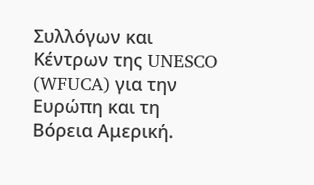Συλλόγων και Κέντρων της UNESCO (WFUCA) για την Ευρώπη και τη Βόρεια Αμερική.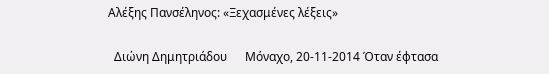Αλέξης Πανσέληνος: «Ξεχασμένες λέξεις»

  Διώνη Δημητριάδου      Μόναχο, 20-11-2014 Όταν έφτασα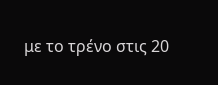με το τρένο στις 20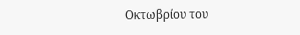Οκτωβρίου του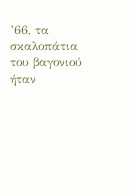’66, τα σκαλοπάτια του βαγονιού ήταν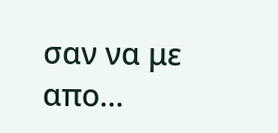σαν να με απο...